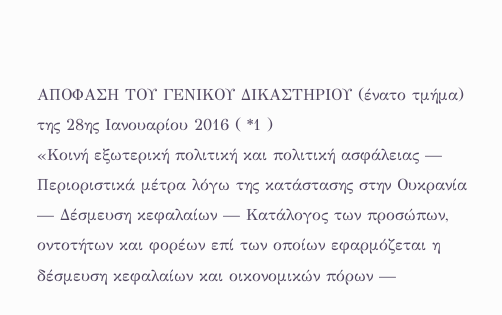ΑΠΟΦΑΣΗ ΤΟΥ ΓΕΝΙΚΟΥ ΔΙΚΑΣΤΗΡΙΟΥ (ένατο τμήμα)
της 28ης Ιανουαρίου 2016 ( *1 )
«Κοινή εξωτερική πολιτική και πολιτική ασφάλειας — Περιοριστικά μέτρα λόγω της κατάστασης στην Ουκρανία — Δέσμευση κεφαλαίων — Κατάλογος των προσώπων, οντοτήτων και φορέων επί των οποίων εφαρμόζεται η δέσμευση κεφαλαίων και οικονομικών πόρων —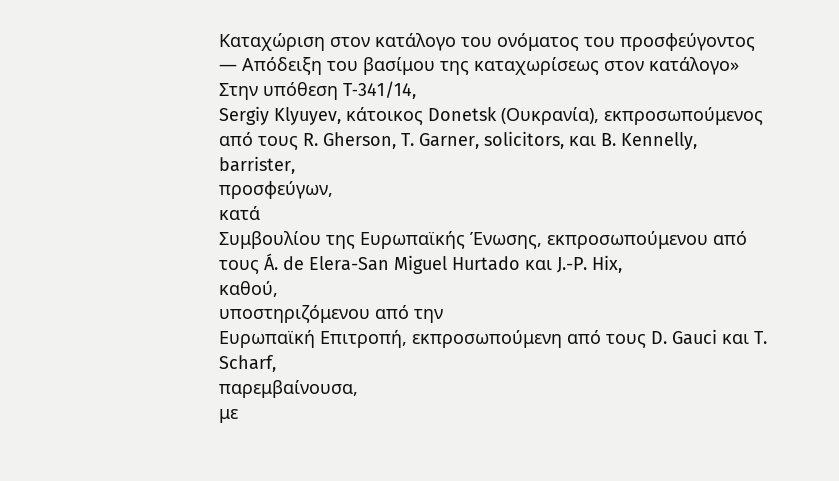Καταχώριση στον κατάλογο του ονόματος του προσφεύγοντος — Απόδειξη του βασίμου της καταχωρίσεως στον κατάλογο»
Στην υπόθεση T‑341/14,
Sergiy Klyuyev, κάτοικος Donetsk (Ουκρανία), εκπροσωπούμενος από τους R. Gherson, T. Garner, solicitors, και B. Kennelly, barrister,
προσφεύγων,
κατά
Συμβουλίου της Ευρωπαϊκής Ένωσης, εκπροσωπούμενου από τους Á. de Elera-San Miguel Hurtado και J.-P. Hix,
καθού,
υποστηριζόμενου από την
Ευρωπαϊκή Επιτροπή, εκπροσωπούμενη από τους D. Gauci και T. Scharf,
παρεμβαίνουσα,
με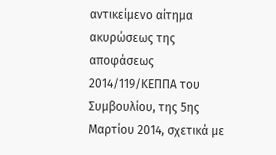αντικείμενο αίτημα ακυρώσεως της αποφάσεως 2014/119/ΚΕΠΠΑ του Συμβουλίου, της 5ης Μαρτίου 2014, σχετικά με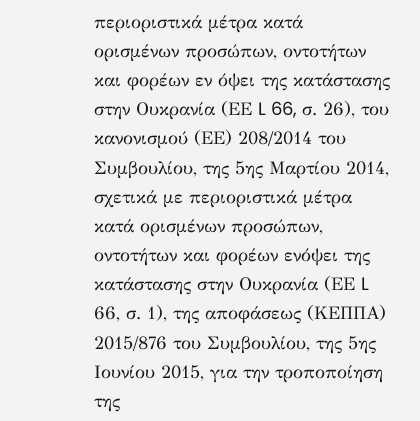περιοριστικά μέτρα κατά ορισμένων προσώπων, οντοτήτων και φορέων εν όψει της κατάστασης στην Ουκρανία (ΕΕ L 66, σ. 26), του κανονισμού (ΕΕ) 208/2014 του Συμβουλίου, της 5ης Μαρτίου 2014, σχετικά με περιοριστικά μέτρα κατά ορισμένων προσώπων, οντοτήτων και φορέων ενόψει της κατάστασης στην Ουκρανία (ΕΕ L 66, σ. 1), της αποφάσεως (ΚΕΠΠΑ) 2015/876 του Συμβουλίου, της 5ης Ιουνίου 2015, για την τροποποίηση της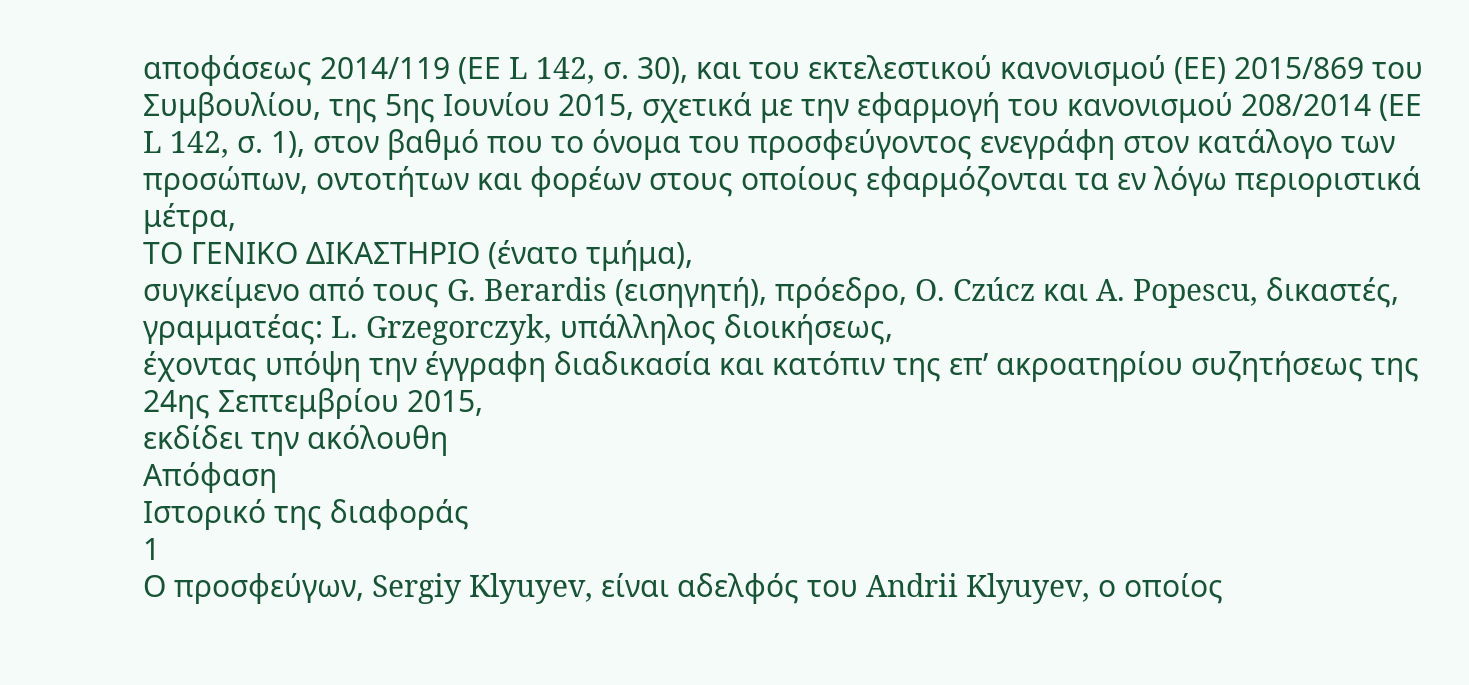αποφάσεως 2014/119 (ΕΕ L 142, σ. 30), και του εκτελεστικού κανονισμού (ΕΕ) 2015/869 του Συμβουλίου, της 5ης Ιουνίου 2015, σχετικά με την εφαρμογή του κανονισμού 208/2014 (ΕΕ L 142, σ. 1), στον βαθμό που το όνομα του προσφεύγοντος ενεγράφη στον κατάλογο των προσώπων, οντοτήτων και φορέων στους οποίους εφαρμόζονται τα εν λόγω περιοριστικά μέτρα,
ΤΟ ΓΕΝΙΚΟ ΔΙΚΑΣΤΗΡΙΟ (ένατο τμήμα),
συγκείμενο από τους G. Berardis (εισηγητή), πρόεδρο, O. Czúcz και A. Popescu, δικαστές,
γραμματέας: L. Grzegorczyk, υπάλληλος διοικήσεως,
έχοντας υπόψη την έγγραφη διαδικασία και κατόπιν της επ’ ακροατηρίου συζητήσεως της 24ης Σεπτεμβρίου 2015,
εκδίδει την ακόλουθη
Απόφαση
Ιστορικό της διαφοράς
1
Ο προσφεύγων, Sergiy Klyuyev, είναι αδελφός του Andrii Klyuyev, ο οποίος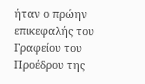ήταν ο πρώην επικεφαλής του Γραφείου του Προέδρου της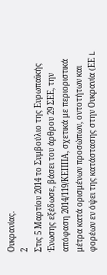Ουκρανίας.
2
Στις 5 Μαρτίου 2014 το Συμβούλιο της Ευρωπαϊκής Ένωσης εξέδωσε, βάσει του άρθρου 29 ΣΕΕ, την απόφαση 2014/119/ΚΕΠΠΑ, σχετικά με περιοριστικά μέτρα κατά ορισμένων προσώπων, οντοτήτων και φορέων εν όψει της κατάστασης στην Ουκρανία (ΕΕ L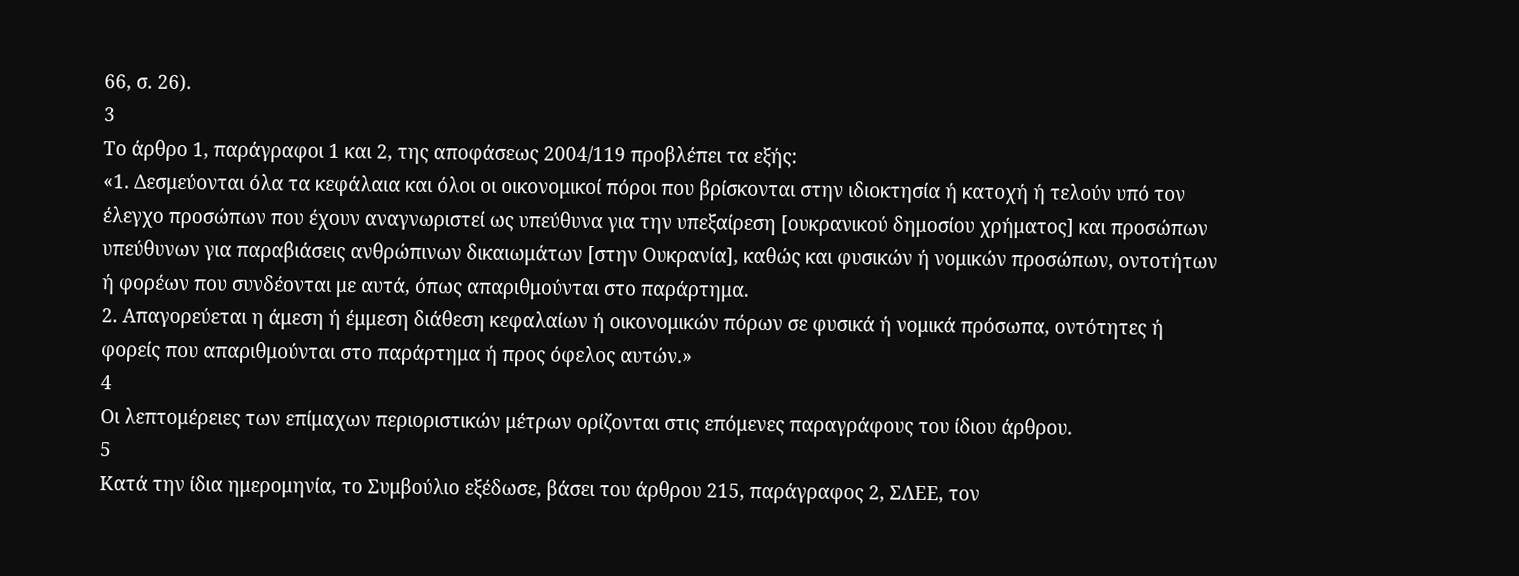66, σ. 26).
3
Το άρθρο 1, παράγραφοι 1 και 2, της αποφάσεως 2004/119 προβλέπει τα εξής:
«1. Δεσμεύονται όλα τα κεφάλαια και όλοι οι οικονομικοί πόροι που βρίσκονται στην ιδιοκτησία ή κατοχή ή τελούν υπό τον έλεγχο προσώπων που έχουν αναγνωριστεί ως υπεύθυνα για την υπεξαίρεση [ουκρανικού δημοσίου χρήματος] και προσώπων υπεύθυνων για παραβιάσεις ανθρώπινων δικαιωμάτων [στην Ουκρανία], καθώς και φυσικών ή νομικών προσώπων, οντοτήτων ή φορέων που συνδέονται με αυτά, όπως απαριθμούνται στο παράρτημα.
2. Απαγορεύεται η άμεση ή έμμεση διάθεση κεφαλαίων ή οικονομικών πόρων σε φυσικά ή νομικά πρόσωπα, οντότητες ή φορείς που απαριθμούνται στο παράρτημα ή προς όφελος αυτών.»
4
Οι λεπτομέρειες των επίμαχων περιοριστικών μέτρων ορίζονται στις επόμενες παραγράφους του ίδιου άρθρου.
5
Κατά την ίδια ημερομηνία, το Συμβούλιο εξέδωσε, βάσει του άρθρου 215, παράγραφος 2, ΣΛΕΕ, τον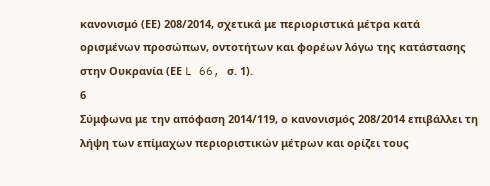κανονισμό (ΕΕ) 208/2014, σχετικά με περιοριστικά μέτρα κατά ορισμένων προσώπων, οντοτήτων και φορέων λόγω της κατάστασης στην Ουκρανία (ΕΕ L 66, σ. 1).
6
Σύμφωνα με την απόφαση 2014/119, ο κανονισμός 208/2014 επιβάλλει τη λήψη των επίμαχων περιοριστικών μέτρων και ορίζει τους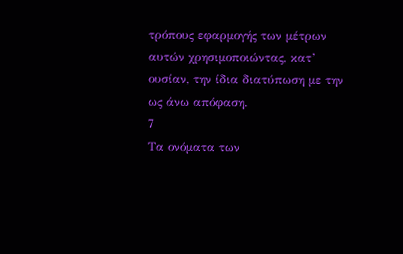τρόπους εφαρμογής των μέτρων αυτών χρησιμοποιώντας, κατ’ ουσίαν, την ίδια διατύπωση με την ως άνω απόφαση.
7
Τα ονόματα των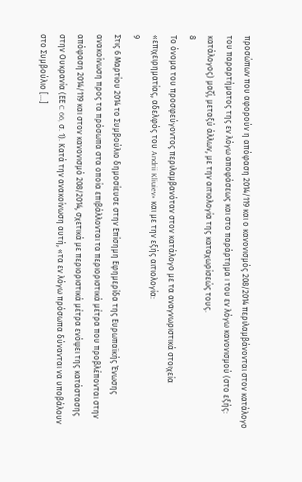προσώπων που αφορούν η απόφαση 2014/119 και ο κανονισμός 208/2014 περιλαμβάνονται στον κατάλογο του παραρτήματος της εν λόγω αποφάσεως και στο παράρτημα I του εν λόγω κανονισμού (στο εξής: κατάλογος) μαζί, μεταξύ άλλων, με την αιτιολογία της καταχωρίσεώς τους.
8
Το όνομα του προσφεύγοντος περιλαμβανόταν στον κατάλογο με τα αναγνωριστικά στοιχεία «επιχειρηματίας, αδελφός του Andrii Kliuiev» και με την εξής αιτιολογία:
9
Στις 6 Μαρτίου 2014 το Συμβούλιο δημοσίευσε στην Επίσημη Εφημερίδα της Ευρωπαϊκής Ένωσης ανακοίνωση προς τα πρόσωπα στα οποία επιβάλλονται τα περιοριστικά μέτρα που προβλέπονται στην απόφαση 2014/119 και στον κανονισμό 208/2014, σχετικά με περιοριστικά μέτρα ενόψει της κατάστασης στην Ουκρανία (ΕΕ C 66, σ. 1). Κατά την ανακοίνωση αυτή, «τα εν λόγω πρόσωπα δύνανται να υποβάλουν στο Συμβούλιο […]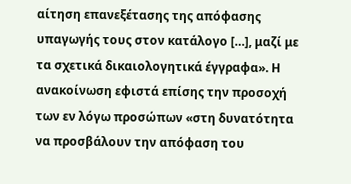αίτηση επανεξέτασης της απόφασης υπαγωγής τους στον κατάλογο […], μαζί με τα σχετικά δικαιολογητικά έγγραφα». Η ανακοίνωση εφιστά επίσης την προσοχή των εν λόγω προσώπων «στη δυνατότητα να προσβάλουν την απόφαση του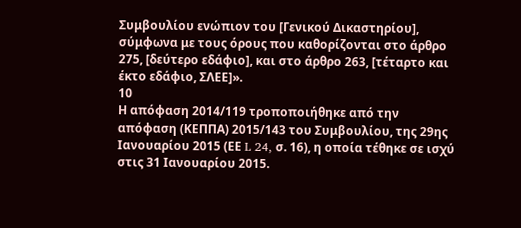Συμβουλίου ενώπιον του [Γενικού Δικαστηρίου], σύμφωνα με τους όρους που καθορίζονται στο άρθρο 275, [δεύτερο εδάφιο], και στο άρθρο 263, [τέταρτο και έκτο εδάφιο, ΣΛΕΕ]».
10
Η απόφαση 2014/119 τροποποιήθηκε από την απόφαση (ΚΕΠΠΑ) 2015/143 του Συμβουλίου, της 29ης Ιανουαρίου 2015 (ΕΕ L 24, σ. 16), η οποία τέθηκε σε ισχύ στις 31 Ιανουαρίου 2015.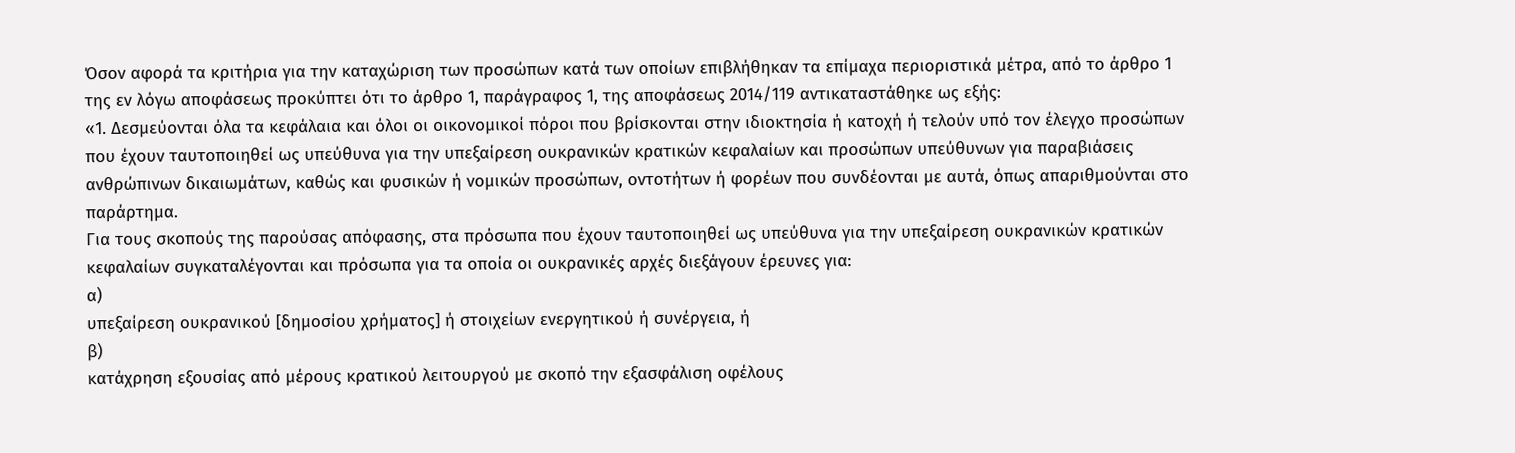Όσον αφορά τα κριτήρια για την καταχώριση των προσώπων κατά των οποίων επιβλήθηκαν τα επίμαχα περιοριστικά μέτρα, από το άρθρο 1 της εν λόγω αποφάσεως προκύπτει ότι το άρθρο 1, παράγραφος 1, της αποφάσεως 2014/119 αντικαταστάθηκε ως εξής:
«1. Δεσμεύονται όλα τα κεφάλαια και όλοι οι οικονομικοί πόροι που βρίσκονται στην ιδιοκτησία ή κατοχή ή τελούν υπό τον έλεγχο προσώπων που έχουν ταυτοποιηθεί ως υπεύθυνα για την υπεξαίρεση ουκρανικών κρατικών κεφαλαίων και προσώπων υπεύθυνων για παραβιάσεις ανθρώπινων δικαιωμάτων, καθώς και φυσικών ή νομικών προσώπων, οντοτήτων ή φορέων που συνδέονται με αυτά, όπως απαριθμούνται στο παράρτημα.
Για τους σκοπούς της παρούσας απόφασης, στα πρόσωπα που έχουν ταυτοποιηθεί ως υπεύθυνα για την υπεξαίρεση ουκρανικών κρατικών κεφαλαίων συγκαταλέγονται και πρόσωπα για τα οποία οι ουκρανικές αρχές διεξάγουν έρευνες για:
α)
υπεξαίρεση ουκρανικού [δημοσίου χρήματος] ή στοιχείων ενεργητικού ή συνέργεια, ή
β)
κατάχρηση εξουσίας από μέρους κρατικού λειτουργού με σκοπό την εξασφάλιση οφέλους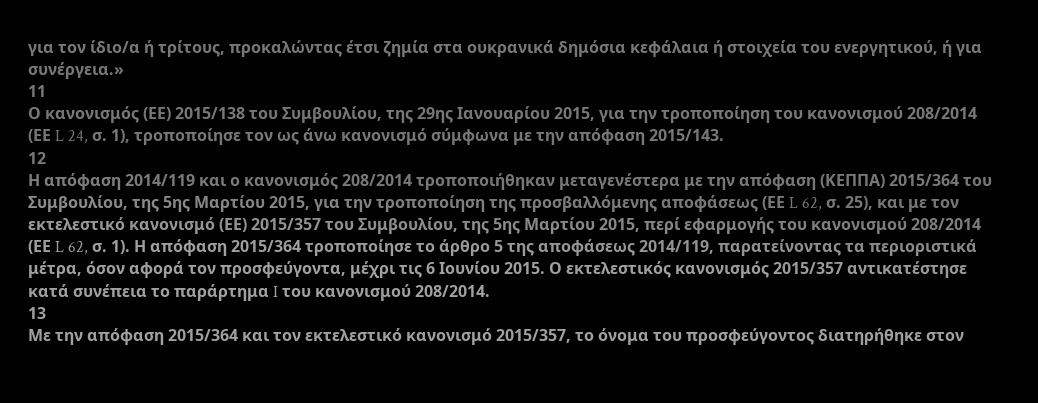για τον ίδιο/α ή τρίτους, προκαλώντας έτσι ζημία στα ουκρανικά δημόσια κεφάλαια ή στοιχεία του ενεργητικού, ή για συνέργεια.»
11
Ο κανονισμός (ΕΕ) 2015/138 του Συμβουλίου, της 29ης Ιανουαρίου 2015, για την τροποποίηση του κανονισμού 208/2014 (ΕΕ L 24, σ. 1), τροποποίησε τον ως άνω κανονισμό σύμφωνα με την απόφαση 2015/143.
12
Η απόφαση 2014/119 και ο κανονισμός 208/2014 τροποποιήθηκαν μεταγενέστερα με την απόφαση (ΚΕΠΠΑ) 2015/364 του Συμβουλίου, της 5ης Μαρτίου 2015, για την τροποποίηση της προσβαλλόμενης αποφάσεως (ΕΕ L 62, σ. 25), και με τον εκτελεστικό κανονισμό (ΕΕ) 2015/357 του Συμβουλίου, της 5ης Μαρτίου 2015, περί εφαρμογής του κανονισμού 208/2014 (ΕΕ L 62, σ. 1). Η απόφαση 2015/364 τροποποίησε το άρθρο 5 της αποφάσεως 2014/119, παρατείνοντας τα περιοριστικά μέτρα, όσον αφορά τον προσφεύγοντα, μέχρι τις 6 Ιουνίου 2015. Ο εκτελεστικός κανονισμός 2015/357 αντικατέστησε κατά συνέπεια το παράρτημα I του κανονισμού 208/2014.
13
Με την απόφαση 2015/364 και τον εκτελεστικό κανονισμό 2015/357, το όνομα του προσφεύγοντος διατηρήθηκε στον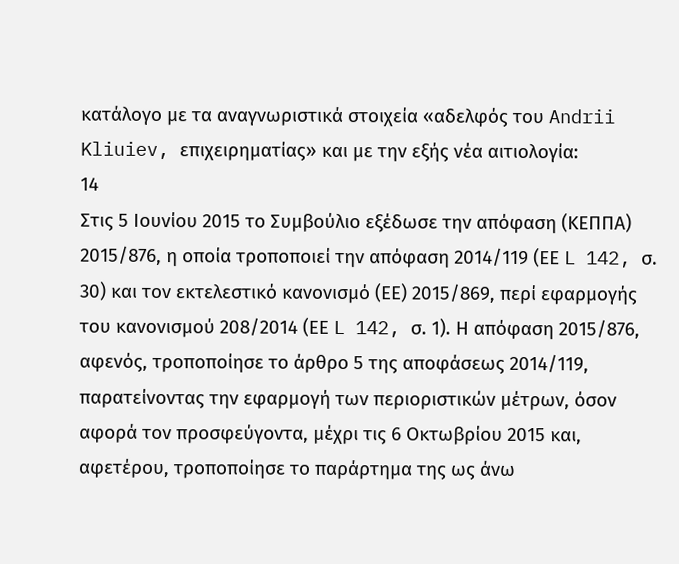κατάλογο με τα αναγνωριστικά στοιχεία «αδελφός του Andrii Kliuiev, επιχειρηματίας» και με την εξής νέα αιτιολογία:
14
Στις 5 Ιουνίου 2015 το Συμβούλιο εξέδωσε την απόφαση (ΚΕΠΠΑ) 2015/876, η οποία τροποποιεί την απόφαση 2014/119 (ΕΕ L 142, σ. 30) και τον εκτελεστικό κανονισμό (ΕΕ) 2015/869, περί εφαρμογής του κανονισμού 208/2014 (ΕΕ L 142, σ. 1). Η απόφαση 2015/876, αφενός, τροποποίησε το άρθρο 5 της αποφάσεως 2014/119, παρατείνοντας την εφαρμογή των περιοριστικών μέτρων, όσον αφορά τον προσφεύγοντα, μέχρι τις 6 Οκτωβρίου 2015 και, αφετέρου, τροποποίησε το παράρτημα της ως άνω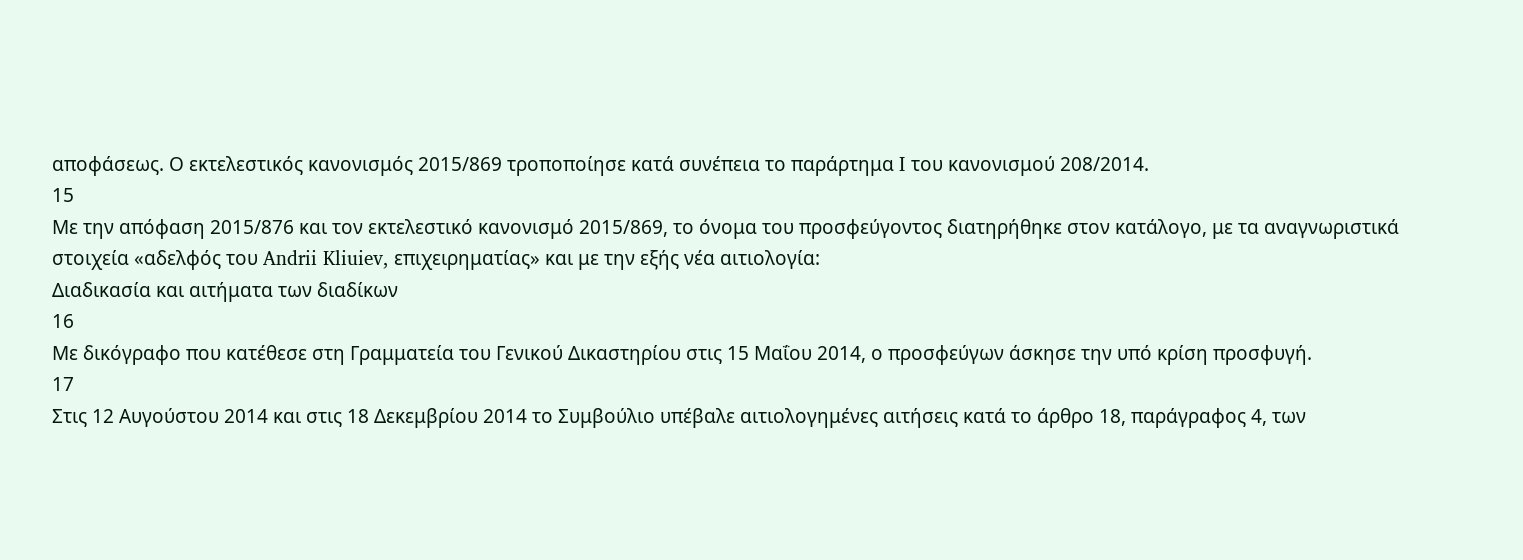αποφάσεως. Ο εκτελεστικός κανονισμός 2015/869 τροποποίησε κατά συνέπεια το παράρτημα I του κανονισμού 208/2014.
15
Με την απόφαση 2015/876 και τον εκτελεστικό κανονισμό 2015/869, το όνομα του προσφεύγοντος διατηρήθηκε στον κατάλογο, με τα αναγνωριστικά στοιχεία «αδελφός του Andrii Kliuiev, επιχειρηματίας» και με την εξής νέα αιτιολογία:
Διαδικασία και αιτήματα των διαδίκων
16
Με δικόγραφο που κατέθεσε στη Γραμματεία του Γενικού Δικαστηρίου στις 15 Μαΐου 2014, ο προσφεύγων άσκησε την υπό κρίση προσφυγή.
17
Στις 12 Αυγούστου 2014 και στις 18 Δεκεμβρίου 2014 το Συμβούλιο υπέβαλε αιτιολογημένες αιτήσεις κατά το άρθρο 18, παράγραφος 4, των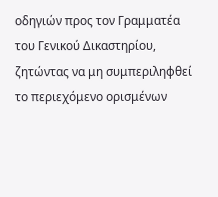οδηγιών προς τον Γραμματέα του Γενικού Δικαστηρίου, ζητώντας να μη συμπεριληφθεί το περιεχόμενο ορισμένων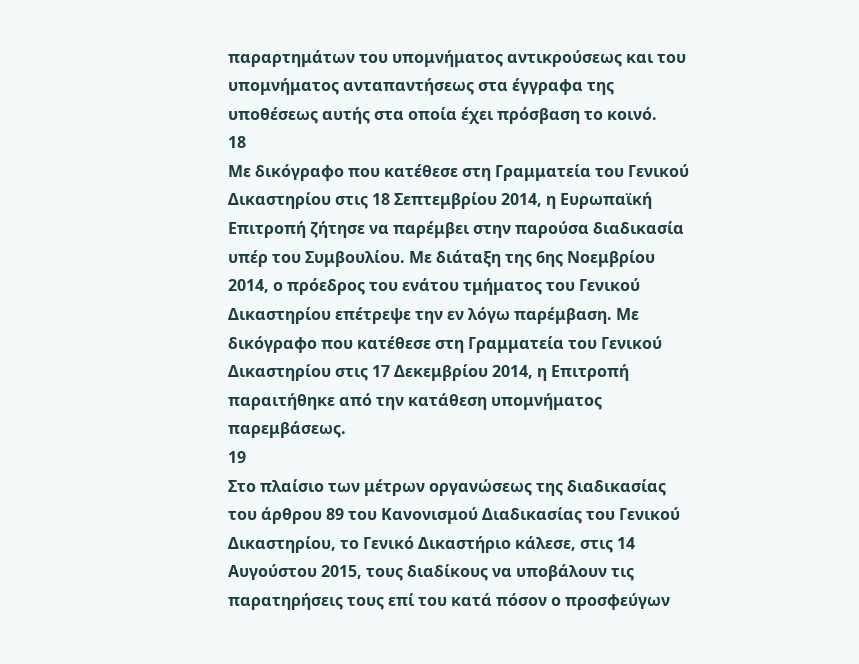παραρτημάτων του υπομνήματος αντικρούσεως και του υπομνήματος ανταπαντήσεως στα έγγραφα της υποθέσεως αυτής στα οποία έχει πρόσβαση το κοινό.
18
Με δικόγραφο που κατέθεσε στη Γραμματεία του Γενικού Δικαστηρίου στις 18 Σεπτεμβρίου 2014, η Ευρωπαϊκή Επιτροπή ζήτησε να παρέμβει στην παρούσα διαδικασία υπέρ του Συμβουλίου. Με διάταξη της 6ης Νοεμβρίου 2014, ο πρόεδρος του ενάτου τμήματος του Γενικού Δικαστηρίου επέτρεψε την εν λόγω παρέμβαση. Με δικόγραφο που κατέθεσε στη Γραμματεία του Γενικού Δικαστηρίου στις 17 Δεκεμβρίου 2014, η Επιτροπή παραιτήθηκε από την κατάθεση υπομνήματος παρεμβάσεως.
19
Στο πλαίσιο των μέτρων οργανώσεως της διαδικασίας του άρθρου 89 του Κανονισμού Διαδικασίας του Γενικού Δικαστηρίου, το Γενικό Δικαστήριο κάλεσε, στις 14 Αυγούστου 2015, τους διαδίκους να υποβάλουν τις παρατηρήσεις τους επί του κατά πόσον ο προσφεύγων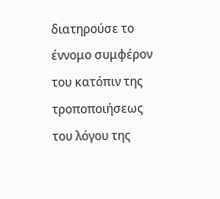διατηρούσε το έννομο συμφέρον του κατόπιν της τροποποιήσεως του λόγου της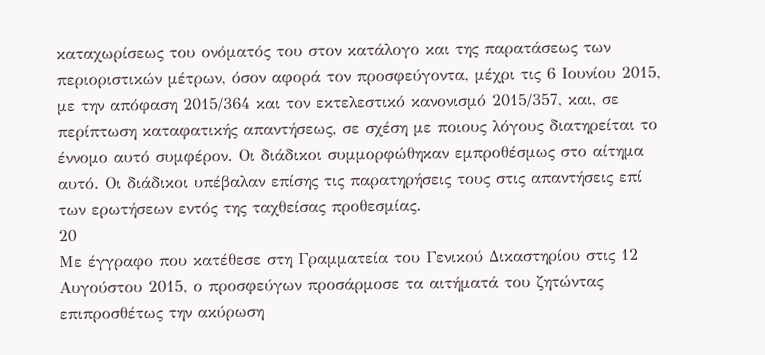καταχωρίσεως του ονόματός του στον κατάλογο και της παρατάσεως των περιοριστικών μέτρων, όσον αφορά τον προσφεύγοντα, μέχρι τις 6 Ιουνίου 2015, με την απόφαση 2015/364 και τον εκτελεστικό κανονισμό 2015/357, και, σε περίπτωση καταφατικής απαντήσεως, σε σχέση με ποιους λόγους διατηρείται το έννομο αυτό συμφέρον. Οι διάδικοι συμμορφώθηκαν εμπροθέσμως στο αίτημα αυτό. Οι διάδικοι υπέβαλαν επίσης τις παρατηρήσεις τους στις απαντήσεις επί των ερωτήσεων εντός της ταχθείσας προθεσμίας.
20
Με έγγραφο που κατέθεσε στη Γραμματεία του Γενικού Δικαστηρίου στις 12 Αυγούστου 2015, ο προσφεύγων προσάρμοσε τα αιτήματά του ζητώντας επιπροσθέτως την ακύρωση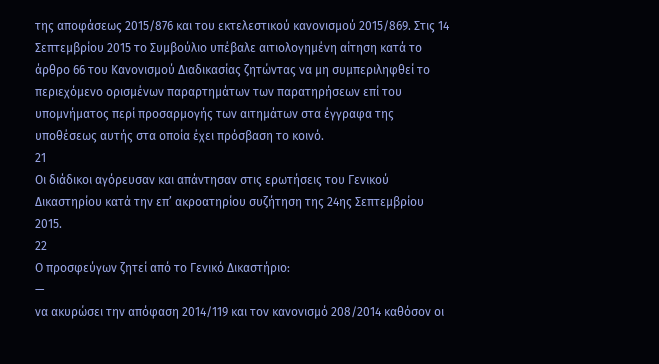της αποφάσεως 2015/876 και του εκτελεστικού κανονισμού 2015/869. Στις 14 Σεπτεμβρίου 2015 το Συμβούλιο υπέβαλε αιτιολογημένη αίτηση κατά το άρθρο 66 του Κανονισμού Διαδικασίας ζητώντας να μη συμπεριληφθεί το περιεχόμενο ορισμένων παραρτημάτων των παρατηρήσεων επί του υπομνήματος περί προσαρμογής των αιτημάτων στα έγγραφα της υποθέσεως αυτής στα οποία έχει πρόσβαση το κοινό.
21
Οι διάδικοι αγόρευσαν και απάντησαν στις ερωτήσεις του Γενικού Δικαστηρίου κατά την επ’ ακροατηρίου συζήτηση της 24ης Σεπτεμβρίου 2015.
22
Ο προσφεύγων ζητεί από το Γενικό Δικαστήριο:
—
να ακυρώσει την απόφαση 2014/119 και τον κανονισμό 208/2014 καθόσον οι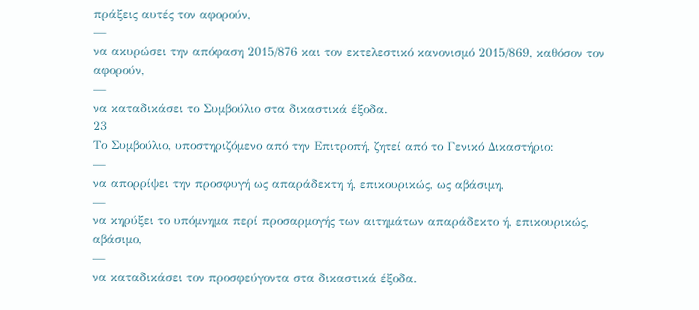πράξεις αυτές τον αφορούν,
—
να ακυρώσει την απόφαση 2015/876 και τον εκτελεστικό κανονισμό 2015/869, καθόσον τον αφορούν,
—
να καταδικάσει το Συμβούλιο στα δικαστικά έξοδα.
23
Το Συμβούλιο, υποστηριζόμενο από την Επιτροπή, ζητεί από το Γενικό Δικαστήριο:
—
να απορρίψει την προσφυγή ως απαράδεκτη ή, επικουρικώς, ως αβάσιμη,
—
να κηρύξει το υπόμνημα περί προσαρμογής των αιτημάτων απαράδεκτο ή, επικουρικώς, αβάσιμο,
—
να καταδικάσει τον προσφεύγοντα στα δικαστικά έξοδα.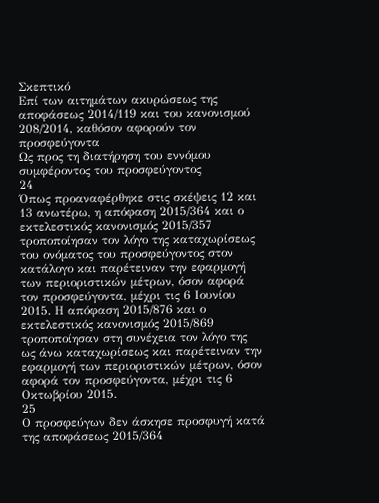Σκεπτικό
Επί των αιτημάτων ακυρώσεως της αποφάσεως 2014/119 και του κανονισμού 208/2014, καθόσον αφορούν τον προσφεύγοντα
Ως προς τη διατήρηση του εννόμου συμφέροντος του προσφεύγοντος
24
Όπως προαναφέρθηκε στις σκέψεις 12 και 13 ανωτέρω, η απόφαση 2015/364 και ο εκτελεστικός κανονισμός 2015/357 τροποποίησαν τον λόγο της καταχωρίσεως του ονόματος του προσφεύγοντος στον κατάλογο και παρέτειναν την εφαρμογή των περιοριστικών μέτρων, όσον αφορά τον προσφεύγοντα, μέχρι τις 6 Ιουνίου 2015. Η απόφαση 2015/876 και ο εκτελεστικός κανονισμός 2015/869 τροποποίησαν στη συνέχεια τον λόγο της ως άνω καταχωρίσεως και παρέτειναν την εφαρμογή των περιοριστικών μέτρων, όσον αφορά τον προσφεύγοντα, μέχρι τις 6 Οκτωβρίου 2015.
25
Ο προσφεύγων δεν άσκησε προσφυγή κατά της αποφάσεως 2015/364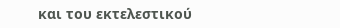και του εκτελεστικού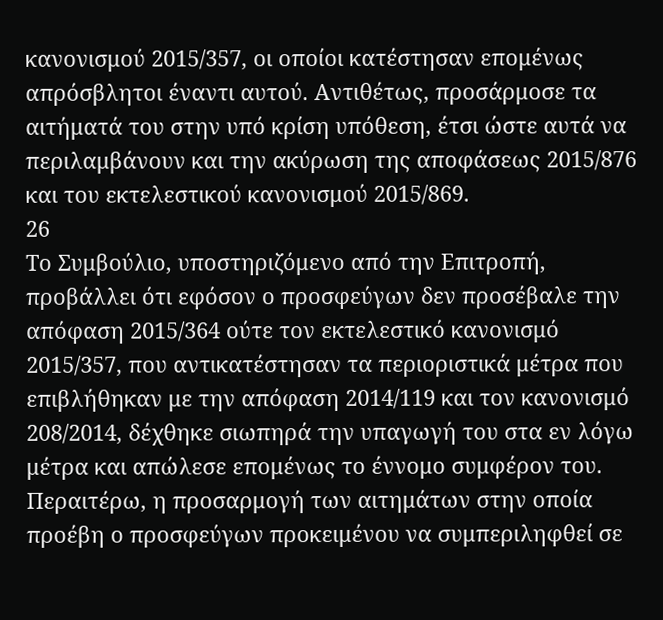κανονισμού 2015/357, οι οποίοι κατέστησαν επομένως απρόσβλητοι έναντι αυτού. Αντιθέτως, προσάρμοσε τα αιτήματά του στην υπό κρίση υπόθεση, έτσι ώστε αυτά να περιλαμβάνουν και την ακύρωση της αποφάσεως 2015/876 και του εκτελεστικού κανονισμού 2015/869.
26
Το Συμβούλιο, υποστηριζόμενο από την Επιτροπή, προβάλλει ότι εφόσον ο προσφεύγων δεν προσέβαλε την απόφαση 2015/364 ούτε τον εκτελεστικό κανονισμό 2015/357, που αντικατέστησαν τα περιοριστικά μέτρα που επιβλήθηκαν με την απόφαση 2014/119 και τον κανονισμό 208/2014, δέχθηκε σιωπηρά την υπαγωγή του στα εν λόγω μέτρα και απώλεσε επομένως το έννομο συμφέρον του. Περαιτέρω, η προσαρμογή των αιτημάτων στην οποία προέβη ο προσφεύγων προκειμένου να συμπεριληφθεί σε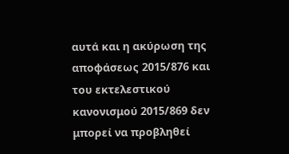αυτά και η ακύρωση της αποφάσεως 2015/876 και του εκτελεστικού κανονισμού 2015/869 δεν μπορεί να προβληθεί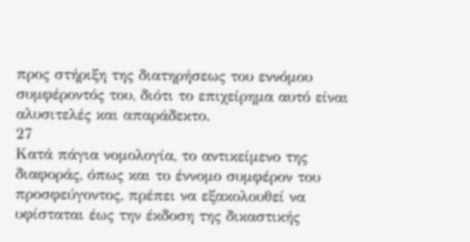προς στήριξη της διατηρήσεως του εννόμου συμφέροντός του, διότι το επιχείρημα αυτό είναι αλυσιτελές και απαράδεκτο.
27
Κατά πάγια νομολογία, το αντικείμενο της διαφοράς, όπως και το έννομο συμφέρον του προσφεύγοντος, πρέπει να εξακολουθεί να υφίσταται έως την έκδοση της δικαστικής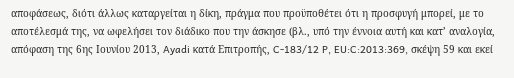αποφάσεως, διότι άλλως καταργείται η δίκη, πράγμα που προϋποθέτει ότι η προσφυγή μπορεί, με το αποτέλεσμά της, να ωφελήσει τον διάδικο που την άσκησε (βλ., υπό την έννοια αυτή και κατ’ αναλογία, απόφαση της 6ης Ιουνίου 2013, Ayadi κατά Επιτροπής, C‑183/12 P, EU:C:2013:369, σκέψη 59 και εκεί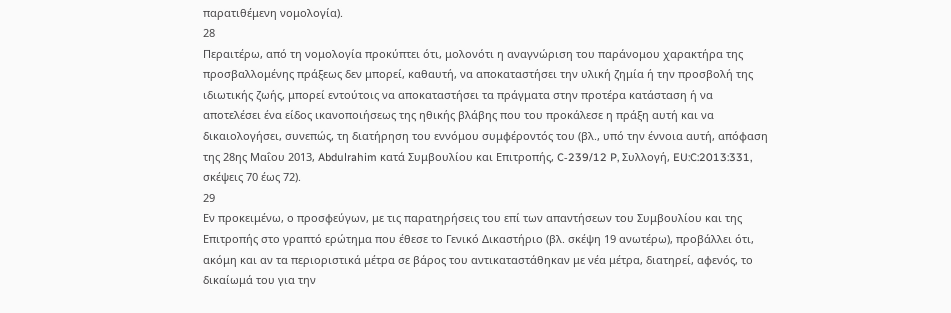παρατιθέμενη νομολογία).
28
Περαιτέρω, από τη νομολογία προκύπτει ότι, μολονότι η αναγνώριση του παράνομου χαρακτήρα της προσβαλλομένης πράξεως δεν μπορεί, καθαυτή, να αποκαταστήσει την υλική ζημία ή την προσβολή της ιδιωτικής ζωής, μπορεί εντούτοις να αποκαταστήσει τα πράγματα στην προτέρα κατάσταση ή να αποτελέσει ένα είδος ικανοποιήσεως της ηθικής βλάβης που του προκάλεσε η πράξη αυτή και να δικαιολογήσει, συνεπώς, τη διατήρηση του εννόμου συμφέροντός του (βλ., υπό την έννοια αυτή, απόφαση της 28ης Μαΐου 2013, Abdulrahim κατά Συμβουλίου και Επιτροπής, C‑239/12 P, Συλλογή, EU:C:2013:331, σκέψεις 70 έως 72).
29
Εν προκειμένω, ο προσφεύγων, με τις παρατηρήσεις του επί των απαντήσεων του Συμβουλίου και της Επιτροπής στο γραπτό ερώτημα που έθεσε το Γενικό Δικαστήριο (βλ. σκέψη 19 ανωτέρω), προβάλλει ότι, ακόμη και αν τα περιοριστικά μέτρα σε βάρος του αντικαταστάθηκαν με νέα μέτρα, διατηρεί, αφενός, το δικαίωμά του για την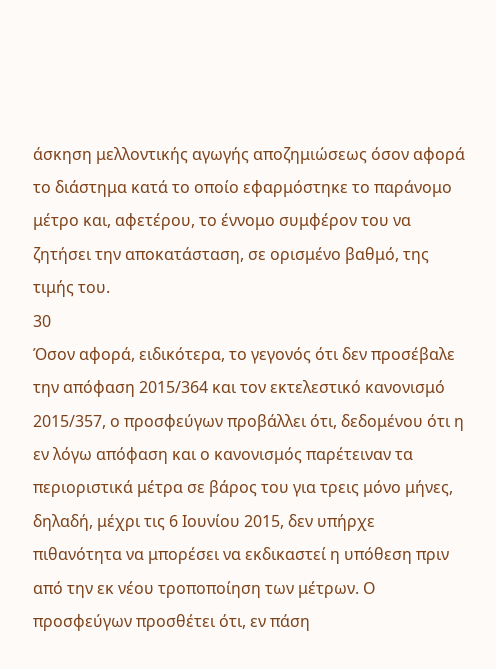άσκηση μελλοντικής αγωγής αποζημιώσεως όσον αφορά το διάστημα κατά το οποίο εφαρμόστηκε το παράνομο μέτρο και, αφετέρου, το έννομο συμφέρον του να ζητήσει την αποκατάσταση, σε ορισμένο βαθμό, της τιμής του.
30
Όσον αφορά, ειδικότερα, το γεγονός ότι δεν προσέβαλε την απόφαση 2015/364 και τον εκτελεστικό κανονισμό 2015/357, ο προσφεύγων προβάλλει ότι, δεδομένου ότι η εν λόγω απόφαση και ο κανονισμός παρέτειναν τα περιοριστικά μέτρα σε βάρος του για τρεις μόνο μήνες, δηλαδή, μέχρι τις 6 Ιουνίου 2015, δεν υπήρχε πιθανότητα να μπορέσει να εκδικαστεί η υπόθεση πριν από την εκ νέου τροποποίηση των μέτρων. Ο προσφεύγων προσθέτει ότι, εν πάση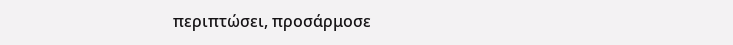περιπτώσει, προσάρμοσε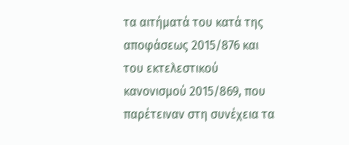τα αιτήματά του κατά της αποφάσεως 2015/876 και του εκτελεστικού κανονισμού 2015/869, που παρέτειναν στη συνέχεια τα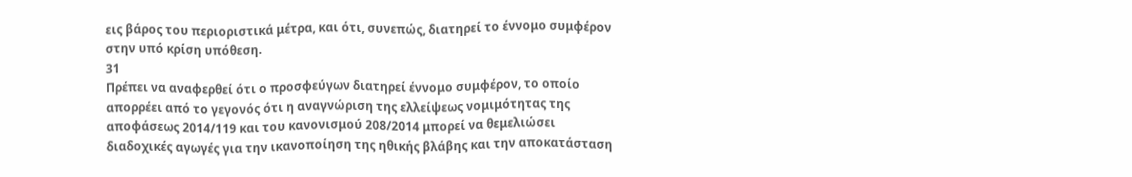εις βάρος του περιοριστικά μέτρα, και ότι, συνεπώς, διατηρεί το έννομο συμφέρον στην υπό κρίση υπόθεση.
31
Πρέπει να αναφερθεί ότι ο προσφεύγων διατηρεί έννομο συμφέρον, το οποίο απορρέει από το γεγονός ότι η αναγνώριση της ελλείψεως νομιμότητας της αποφάσεως 2014/119 και του κανονισμού 208/2014 μπορεί να θεμελιώσει διαδοχικές αγωγές για την ικανοποίηση της ηθικής βλάβης και την αποκατάσταση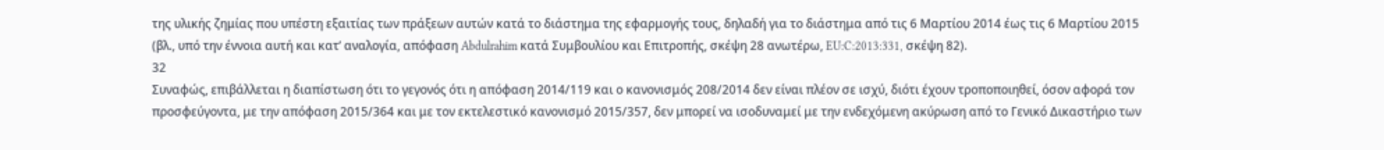της υλικής ζημίας που υπέστη εξαιτίας των πράξεων αυτών κατά το διάστημα της εφαρμογής τους, δηλαδή για το διάστημα από τις 6 Μαρτίου 2014 έως τις 6 Μαρτίου 2015 (βλ., υπό την έννοια αυτή και κατ’ αναλογία, απόφαση Abdulrahim κατά Συμβουλίου και Επιτροπής, σκέψη 28 ανωτέρω, EU:C:2013:331, σκέψη 82).
32
Συναφώς, επιβάλλεται η διαπίστωση ότι το γεγονός ότι η απόφαση 2014/119 και ο κανονισμός 208/2014 δεν είναι πλέον σε ισχύ, διότι έχουν τροποποιηθεί, όσον αφορά τον προσφεύγοντα, με την απόφαση 2015/364 και με τον εκτελεστικό κανονισμό 2015/357, δεν μπορεί να ισοδυναμεί με την ενδεχόμενη ακύρωση από το Γενικό Δικαστήριο των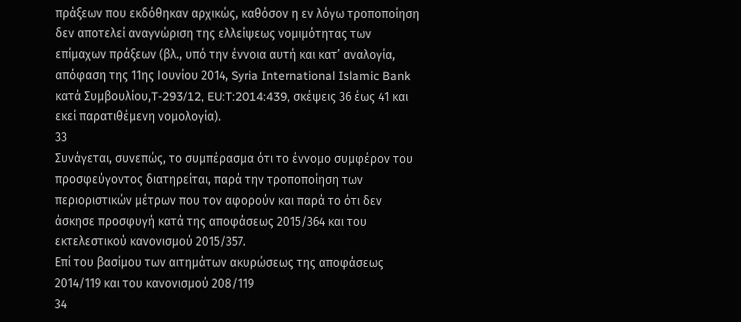πράξεων που εκδόθηκαν αρχικώς, καθόσον η εν λόγω τροποποίηση δεν αποτελεί αναγνώριση της ελλείψεως νομιμότητας των επίμαχων πράξεων (βλ., υπό την έννοια αυτή και κατ’ αναλογία, απόφαση της 11ης Ιουνίου 2014, Syria International Islamic Bank κατά Συμβουλίου,T‑293/12, EU:T:2014:439, σκέψεις 36 έως 41 και εκεί παρατιθέμενη νομολογία).
33
Συνάγεται, συνεπώς, το συμπέρασμα ότι το έννομο συμφέρον του προσφεύγοντος διατηρείται, παρά την τροποποίηση των περιοριστικών μέτρων που τον αφορούν και παρά το ότι δεν άσκησε προσφυγή κατά της αποφάσεως 2015/364 και του εκτελεστικού κανονισμού 2015/357.
Επί του βασίμου των αιτημάτων ακυρώσεως της αποφάσεως 2014/119 και του κανονισμού 208/119
34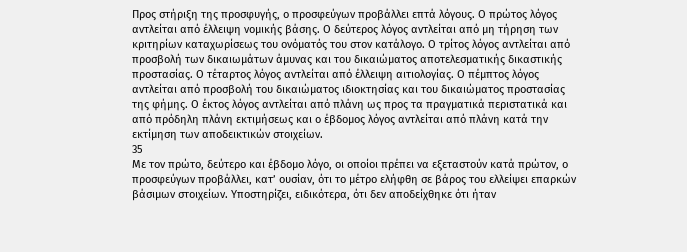Προς στήριξη της προσφυγής, ο προσφεύγων προβάλλει επτά λόγους. Ο πρώτος λόγος αντλείται από έλλειψη νομικής βάσης. Ο δεύτερος λόγος αντλείται από μη τήρηση των κριτηρίων καταχωρίσεως του ονόματός του στον κατάλογο. Ο τρίτος λόγος αντλείται από προσβολή των δικαιωμάτων άμυνας και του δικαιώματος αποτελεσματικής δικαστικής προστασίας. Ο τέταρτος λόγος αντλείται από έλλειψη αιτιολογίας. Ο πέμπτος λόγος αντλείται από προσβολή του δικαιώματος ιδιοκτησίας και του δικαιώματος προστασίας της φήμης. Ο έκτος λόγος αντλείται από πλάνη ως προς τα πραγματικά περιστατικά και από πρόδηλη πλάνη εκτιμήσεως και ο έβδομος λόγος αντλείται από πλάνη κατά την εκτίμηση των αποδεικτικών στοιχείων.
35
Με τον πρώτο, δεύτερο και έβδομο λόγο, οι οποίοι πρέπει να εξεταστούν κατά πρώτον, ο προσφεύγων προβάλλει, κατ’ ουσίαν, ότι το μέτρο ελήφθη σε βάρος του ελλείψει επαρκών βάσιμων στοιχείων. Υποστηρίζει, ειδικότερα, ότι δεν αποδείχθηκε ότι ήταν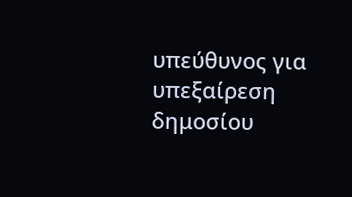υπεύθυνος για υπεξαίρεση δημοσίου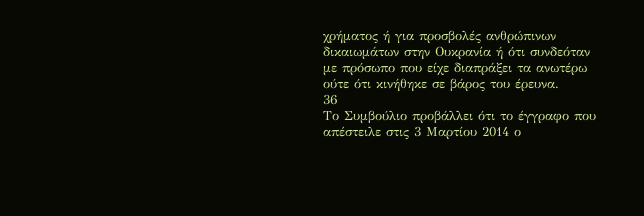χρήματος ή για προσβολές ανθρώπινων δικαιωμάτων στην Ουκρανία ή ότι συνδεόταν με πρόσωπο που είχε διαπράξει τα ανωτέρω ούτε ότι κινήθηκε σε βάρος του έρευνα.
36
Το Συμβούλιο προβάλλει ότι το έγγραφο που απέστειλε στις 3 Μαρτίου 2014 ο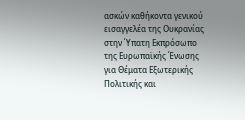ασκών καθήκοντα γενικού εισαγγελέα της Ουκρανίας στην Ύπατη Εκπρόσωπο της Ευρωπαϊκής Ένωσης για Θέματα Εξωτερικής Πολιτικής και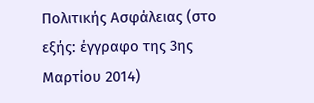Πολιτικής Ασφάλειας (στο εξής: έγγραφο της 3ης Μαρτίου 2014)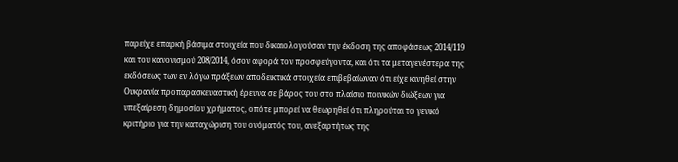παρείχε επαρκή βάσιμα στοιχεία που δικαιολογούσαν την έκδοση της αποφάσεως 2014/119 και του κανονισμού 208/2014, όσον αφορά τον προσφεύγοντα, και ότι τα μεταγενέστερα της εκδόσεως των εν λόγω πράξεων αποδεικτικά στοιχεία επιβεβαίωναν ότι είχε κινηθεί στην Ουκρανία προπαρασκευαστική έρευνα σε βάρος του στο πλαίσιο ποινικών διώξεων για υπεξαίρεση δημοσίου χρήματος, οπότε μπορεί να θεωρηθεί ότι πληρούται το γενικό κριτήριο για την καταχώριση του ονόματός του, ανεξαρτήτως της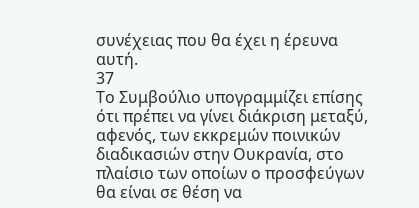συνέχειας που θα έχει η έρευνα αυτή.
37
Το Συμβούλιο υπογραμμίζει επίσης ότι πρέπει να γίνει διάκριση μεταξύ, αφενός, των εκκρεμών ποινικών διαδικασιών στην Ουκρανία, στο πλαίσιο των οποίων ο προσφεύγων θα είναι σε θέση να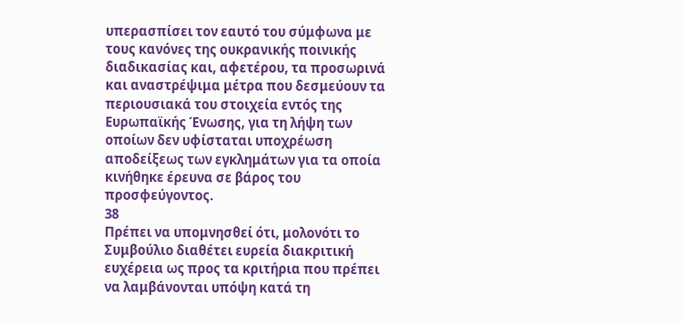υπερασπίσει τον εαυτό του σύμφωνα με τους κανόνες της ουκρανικής ποινικής διαδικασίας και, αφετέρου, τα προσωρινά και αναστρέψιμα μέτρα που δεσμεύουν τα περιουσιακά του στοιχεία εντός της Ευρωπαϊκής Ένωσης, για τη λήψη των οποίων δεν υφίσταται υποχρέωση αποδείξεως των εγκλημάτων για τα οποία κινήθηκε έρευνα σε βάρος του προσφεύγοντος.
38
Πρέπει να υπομνησθεί ότι, μολονότι το Συμβούλιο διαθέτει ευρεία διακριτική ευχέρεια ως προς τα κριτήρια που πρέπει να λαμβάνονται υπόψη κατά τη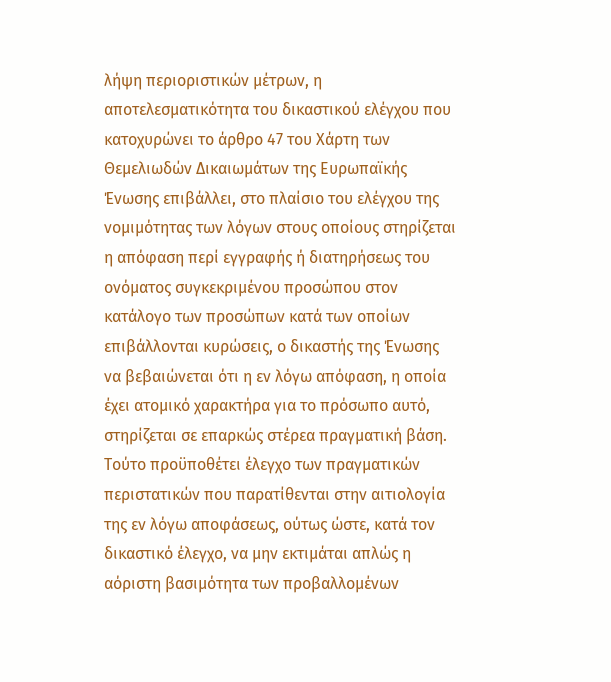λήψη περιοριστικών μέτρων, η αποτελεσματικότητα του δικαστικού ελέγχου που κατοχυρώνει το άρθρο 47 του Χάρτη των Θεμελιωδών Δικαιωμάτων της Ευρωπαϊκής Ένωσης επιβάλλει, στο πλαίσιο του ελέγχου της νομιμότητας των λόγων στους οποίους στηρίζεται η απόφαση περί εγγραφής ή διατηρήσεως του ονόματος συγκεκριμένου προσώπου στον κατάλογο των προσώπων κατά των οποίων επιβάλλονται κυρώσεις, ο δικαστής της Ένωσης να βεβαιώνεται ότι η εν λόγω απόφαση, η οποία έχει ατομικό χαρακτήρα για το πρόσωπο αυτό, στηρίζεται σε επαρκώς στέρεα πραγματική βάση. Τούτο προϋποθέτει έλεγχο των πραγματικών περιστατικών που παρατίθενται στην αιτιολογία της εν λόγω αποφάσεως, ούτως ώστε, κατά τον δικαστικό έλεγχο, να μην εκτιμάται απλώς η αόριστη βασιμότητα των προβαλλομένων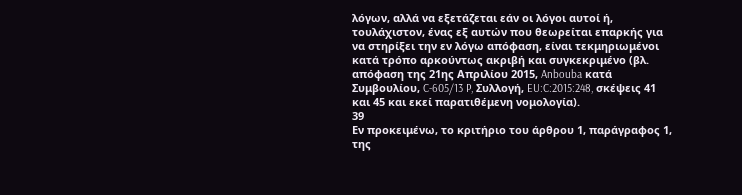λόγων, αλλά να εξετάζεται εάν οι λόγοι αυτοί ή, τουλάχιστον, ένας εξ αυτών που θεωρείται επαρκής για να στηρίξει την εν λόγω απόφαση, είναι τεκμηριωμένοι κατά τρόπο αρκούντως ακριβή και συγκεκριμένο (βλ. απόφαση της 21ης Απριλίου 2015, Anbouba κατά Συμβουλίου, C‑605/13 P, Συλλογή, EU:C:2015:248, σκέψεις 41 και 45 και εκεί παρατιθέμενη νομολογία).
39
Εν προκειμένω, το κριτήριο του άρθρου 1, παράγραφος 1, της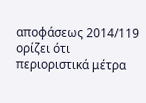αποφάσεως 2014/119 ορίζει ότι περιοριστικά μέτρα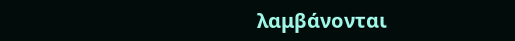λαμβάνονται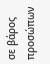σε βάρος προσώπων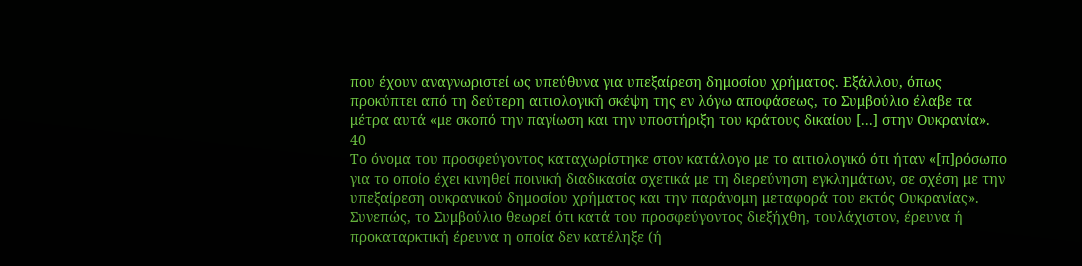που έχουν αναγνωριστεί ως υπεύθυνα για υπεξαίρεση δημοσίου χρήματος. Εξάλλου, όπως προκύπτει από τη δεύτερη αιτιολογική σκέψη της εν λόγω αποφάσεως, το Συμβούλιο έλαβε τα μέτρα αυτά «με σκοπό την παγίωση και την υποστήριξη του κράτους δικαίου [...] στην Ουκρανία».
40
Το όνομα του προσφεύγοντος καταχωρίστηκε στον κατάλογο με το αιτιολογικό ότι ήταν «[π]ρόσωπο για το οποίο έχει κινηθεί ποινική διαδικασία σχετικά με τη διερεύνηση εγκλημάτων, σε σχέση με την υπεξαίρεση ουκρανικού δημοσίου χρήματος και την παράνομη μεταφορά του εκτός Ουκρανίας». Συνεπώς, το Συμβούλιο θεωρεί ότι κατά του προσφεύγοντος διεξήχθη, τουλάχιστον, έρευνα ή προκαταρκτική έρευνα η οποία δεν κατέληξε (ή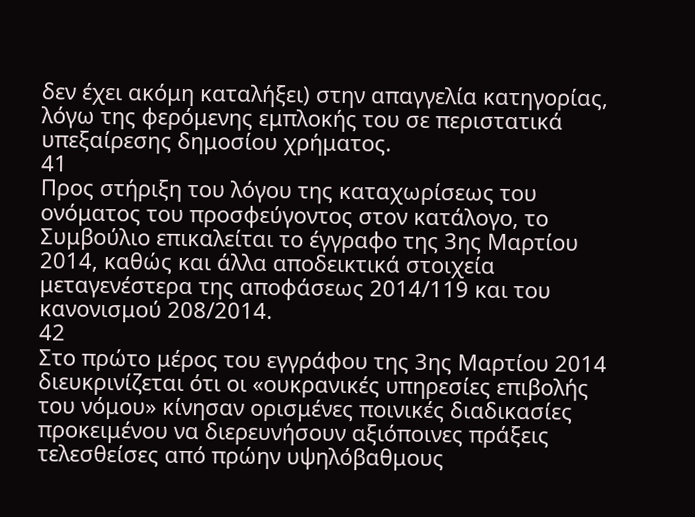δεν έχει ακόμη καταλήξει) στην απαγγελία κατηγορίας, λόγω της φερόμενης εμπλοκής του σε περιστατικά υπεξαίρεσης δημοσίου χρήματος.
41
Προς στήριξη του λόγου της καταχωρίσεως του ονόματος του προσφεύγοντος στον κατάλογο, το Συμβούλιο επικαλείται το έγγραφο της 3ης Μαρτίου 2014, καθώς και άλλα αποδεικτικά στοιχεία μεταγενέστερα της αποφάσεως 2014/119 και του κανονισμού 208/2014.
42
Στο πρώτο μέρος του εγγράφου της 3ης Μαρτίου 2014 διευκρινίζεται ότι οι «ουκρανικές υπηρεσίες επιβολής του νόμου» κίνησαν ορισμένες ποινικές διαδικασίες προκειμένου να διερευνήσουν αξιόποινες πράξεις τελεσθείσες από πρώην υψηλόβαθμους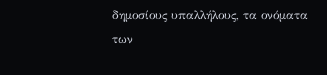δημοσίους υπαλλήλους, τα ονόματα των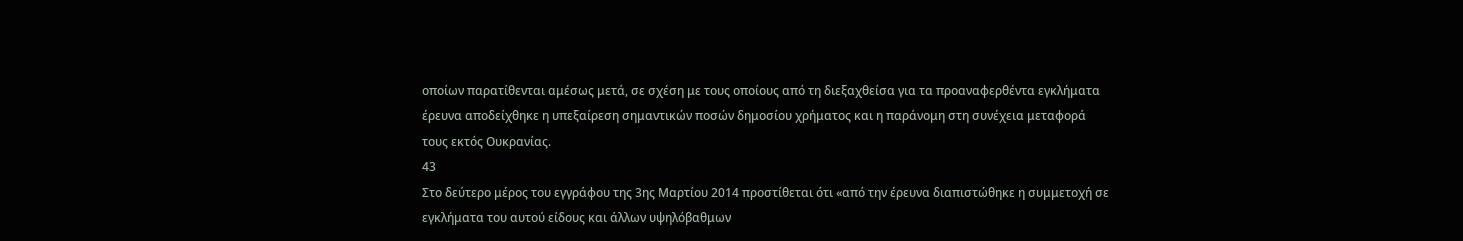οποίων παρατίθενται αμέσως μετά, σε σχέση με τους οποίους από τη διεξαχθείσα για τα προαναφερθέντα εγκλήματα έρευνα αποδείχθηκε η υπεξαίρεση σημαντικών ποσών δημοσίου χρήματος και η παράνομη στη συνέχεια μεταφορά τους εκτός Ουκρανίας.
43
Στο δεύτερο μέρος του εγγράφου της 3ης Μαρτίου 2014 προστίθεται ότι «από την έρευνα διαπιστώθηκε η συμμετοχή σε εγκλήματα του αυτού είδους και άλλων υψηλόβαθμων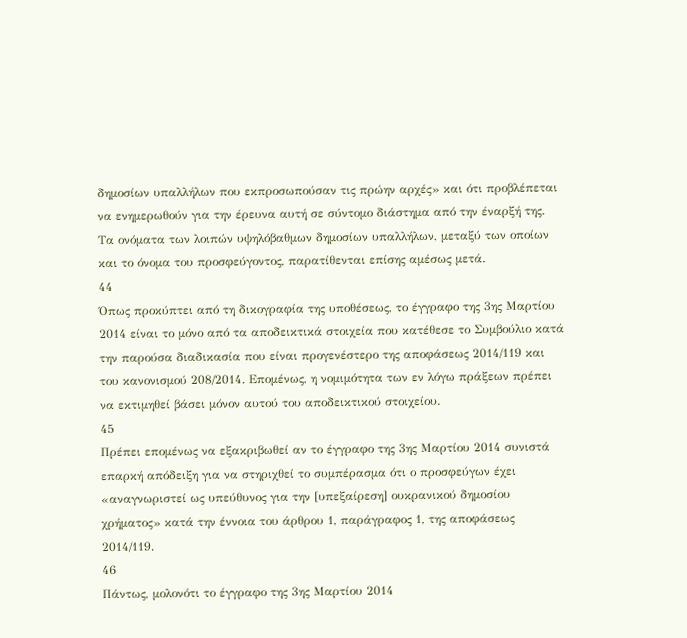δημοσίων υπαλλήλων που εκπροσωπούσαν τις πρώην αρχές» και ότι προβλέπεται να ενημερωθούν για την έρευνα αυτή σε σύντομο διάστημα από την έναρξή της. Τα ονόματα των λοιπών υψηλόβαθμων δημοσίων υπαλλήλων, μεταξύ των οποίων και το όνομα του προσφεύγοντος, παρατίθενται επίσης αμέσως μετά.
44
Όπως προκύπτει από τη δικογραφία της υποθέσεως, το έγγραφο της 3ης Μαρτίου 2014 είναι το μόνο από τα αποδεικτικά στοιχεία που κατέθεσε το Συμβούλιο κατά την παρούσα διαδικασία που είναι προγενέστερο της αποφάσεως 2014/119 και του κανονισμού 208/2014. Επομένως, η νομιμότητα των εν λόγω πράξεων πρέπει να εκτιμηθεί βάσει μόνον αυτού του αποδεικτικού στοιχείου.
45
Πρέπει επομένως να εξακριβωθεί αν το έγγραφο της 3ης Μαρτίου 2014 συνιστά επαρκή απόδειξη για να στηριχθεί το συμπέρασμα ότι ο προσφεύγων έχει «αναγνωριστεί ως υπεύθυνος για την [υπεξαίρεση] ουκρανικού δημοσίου χρήματος» κατά την έννοια του άρθρου 1, παράγραφος 1, της αποφάσεως 2014/119.
46
Πάντως, μολονότι το έγγραφο της 3ης Μαρτίου 2014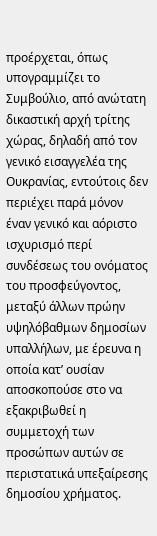προέρχεται, όπως υπογραμμίζει το Συμβούλιο, από ανώτατη δικαστική αρχή τρίτης χώρας, δηλαδή από τον γενικό εισαγγελέα της Ουκρανίας, εντούτοις δεν περιέχει παρά μόνον έναν γενικό και αόριστο ισχυρισμό περί συνδέσεως του ονόματος του προσφεύγοντος, μεταξύ άλλων πρώην υψηλόβαθμων δημοσίων υπαλλήλων, με έρευνα η οποία κατ’ ουσίαν αποσκοπούσε στο να εξακριβωθεί η συμμετοχή των προσώπων αυτών σε περιστατικά υπεξαίρεσης δημοσίου χρήματος.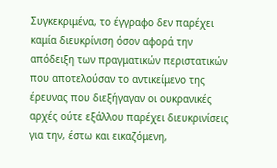Συγκεκριμένα, το έγγραφο δεν παρέχει καμία διευκρίνιση όσον αφορά την απόδειξη των πραγματικών περιστατικών που αποτελούσαν το αντικείμενο της έρευνας που διεξήγαγαν οι ουκρανικές αρχές ούτε εξάλλου παρέχει διευκρινίσεις για την, έστω και εικαζόμενη,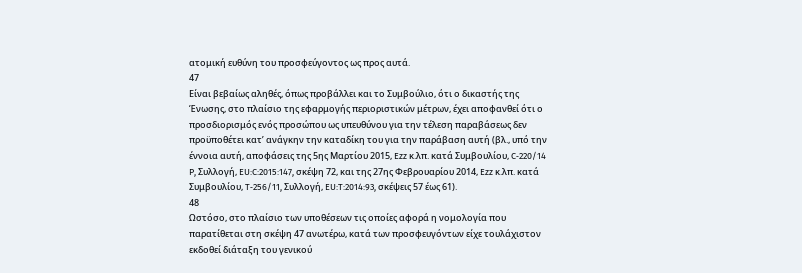ατομική ευθύνη του προσφεύγοντος ως προς αυτά.
47
Είναι βεβαίως αληθές, όπως προβάλλει και το Συμβούλιο, ότι ο δικαστής της Ένωσης, στο πλαίσιο της εφαρμογής περιοριστικών μέτρων, έχει αποφανθεί ότι ο προσδιορισμός ενός προσώπου ως υπευθύνου για την τέλεση παραβάσεως δεν προϋποθέτει κατ’ ανάγκην την καταδίκη του για την παράβαση αυτή (βλ., υπό την έννοια αυτή, αποφάσεις της 5ης Μαρτίου 2015, Ezz κ.λπ. κατά Συμβουλίου, C‑220/14 P, Συλλογή, EU:C:2015:147, σκέψη 72, και της 27ης Φεβρουαρίου 2014, Ezz κ.λπ. κατά Συμβουλίου, T‑256/11, Συλλογή, EU:T:2014:93, σκέψεις 57 έως 61).
48
Ωστόσο, στο πλαίσιο των υποθέσεων τις οποίες αφορά η νομολογία που παρατίθεται στη σκέψη 47 ανωτέρω, κατά των προσφευγόντων είχε τουλάχιστον εκδοθεί διάταξη του γενικού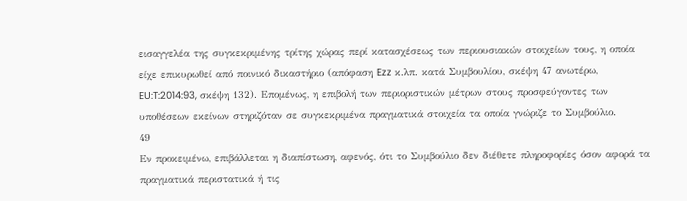εισαγγελέα της συγκεκριμένης τρίτης χώρας περί κατασχέσεως των περιουσιακών στοιχείων τους, η οποία είχε επικυρωθεί από ποινικό δικαστήριο (απόφαση Ezz κ.λπ. κατά Συμβουλίου, σκέψη 47 ανωτέρω, EU:T:2014:93, σκέψη 132). Επομένως, η επιβολή των περιοριστικών μέτρων στους προσφεύγοντες των υποθέσεων εκείνων στηριζόταν σε συγκεκριμένα πραγματικά στοιχεία τα οποία γνώριζε το Συμβούλιο.
49
Εν προκειμένω, επιβάλλεται η διαπίστωση, αφενός, ότι το Συμβούλιο δεν διέθετε πληροφορίες όσον αφορά τα πραγματικά περιστατικά ή τις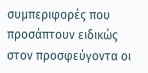συμπεριφορές που προσάπτουν ειδικώς στον προσφεύγοντα οι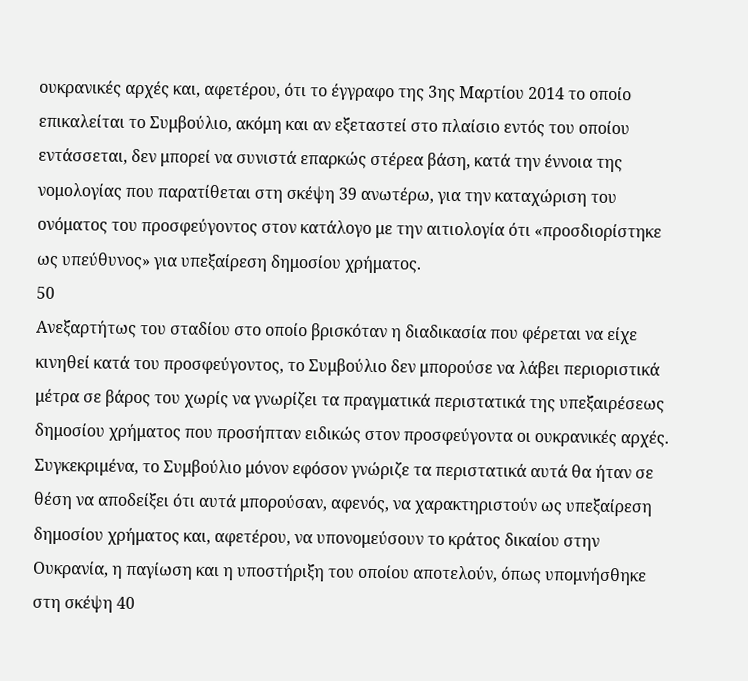ουκρανικές αρχές και, αφετέρου, ότι το έγγραφο της 3ης Μαρτίου 2014 το οποίο επικαλείται το Συμβούλιο, ακόμη και αν εξεταστεί στο πλαίσιο εντός του οποίου εντάσσεται, δεν μπορεί να συνιστά επαρκώς στέρεα βάση, κατά την έννοια της νομολογίας που παρατίθεται στη σκέψη 39 ανωτέρω, για την καταχώριση του ονόματος του προσφεύγοντος στον κατάλογο με την αιτιολογία ότι «προσδιορίστηκε ως υπεύθυνος» για υπεξαίρεση δημοσίου χρήματος.
50
Ανεξαρτήτως του σταδίου στο οποίο βρισκόταν η διαδικασία που φέρεται να είχε κινηθεί κατά του προσφεύγοντος, το Συμβούλιο δεν μπορούσε να λάβει περιοριστικά μέτρα σε βάρος του χωρίς να γνωρίζει τα πραγματικά περιστατικά της υπεξαιρέσεως δημοσίου χρήματος που προσήπταν ειδικώς στον προσφεύγοντα οι ουκρανικές αρχές. Συγκεκριμένα, το Συμβούλιο μόνον εφόσον γνώριζε τα περιστατικά αυτά θα ήταν σε θέση να αποδείξει ότι αυτά μπορούσαν, αφενός, να χαρακτηριστούν ως υπεξαίρεση δημοσίου χρήματος και, αφετέρου, να υπονομεύσουν το κράτος δικαίου στην Ουκρανία, η παγίωση και η υποστήριξη του οποίου αποτελούν, όπως υπομνήσθηκε στη σκέψη 40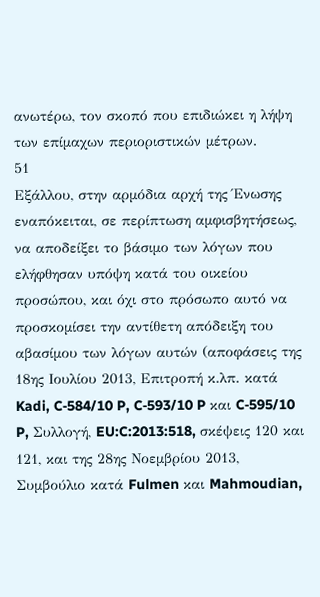ανωτέρω, τον σκοπό που επιδιώκει η λήψη των επίμαχων περιοριστικών μέτρων.
51
Εξάλλου, στην αρμόδια αρχή της Ένωσης εναπόκειται, σε περίπτωση αμφισβητήσεως, να αποδείξει το βάσιμο των λόγων που ελήφθησαν υπόψη κατά του οικείου προσώπου, και όχι στο πρόσωπο αυτό να προσκομίσει την αντίθετη απόδειξη του αβασίμου των λόγων αυτών (αποφάσεις της 18ης Ιουλίου 2013, Επιτροπή κ.λπ. κατά Kadi, C‑584/10 P, C‑593/10 P και C‑595/10 P, Συλλογή, EU:C:2013:518, σκέψεις 120 και 121, και της 28ης Νοεμβρίου 2013, Συμβούλιο κατά Fulmen και Mahmoudian,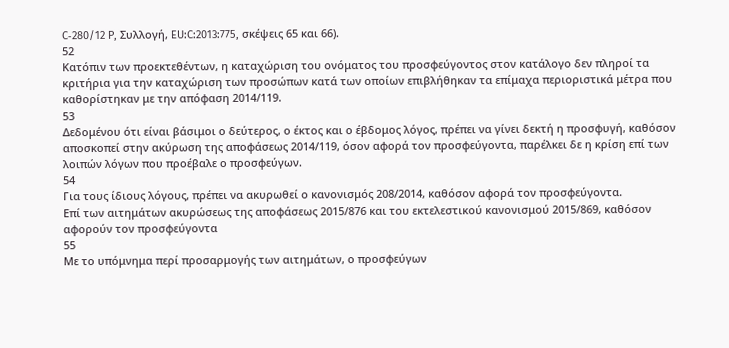C‑280/12 P, Συλλογή, EU:C:2013:775, σκέψεις 65 και 66).
52
Κατόπιν των προεκτεθέντων, η καταχώριση του ονόματος του προσφεύγοντος στον κατάλογο δεν πληροί τα κριτήρια για την καταχώριση των προσώπων κατά των οποίων επιβλήθηκαν τα επίμαχα περιοριστικά μέτρα που καθορίστηκαν με την απόφαση 2014/119.
53
Δεδομένου ότι είναι βάσιμοι ο δεύτερος, ο έκτος και ο έβδομος λόγος, πρέπει να γίνει δεκτή η προσφυγή, καθόσον αποσκοπεί στην ακύρωση της αποφάσεως 2014/119, όσον αφορά τον προσφεύγοντα, παρέλκει δε η κρίση επί των λοιπών λόγων που προέβαλε ο προσφεύγων.
54
Για τους ίδιους λόγους, πρέπει να ακυρωθεί ο κανονισμός 208/2014, καθόσον αφορά τον προσφεύγοντα.
Επί των αιτημάτων ακυρώσεως της αποφάσεως 2015/876 και του εκτελεστικού κανονισμού 2015/869, καθόσον αφορούν τον προσφεύγοντα
55
Με το υπόμνημα περί προσαρμογής των αιτημάτων, ο προσφεύγων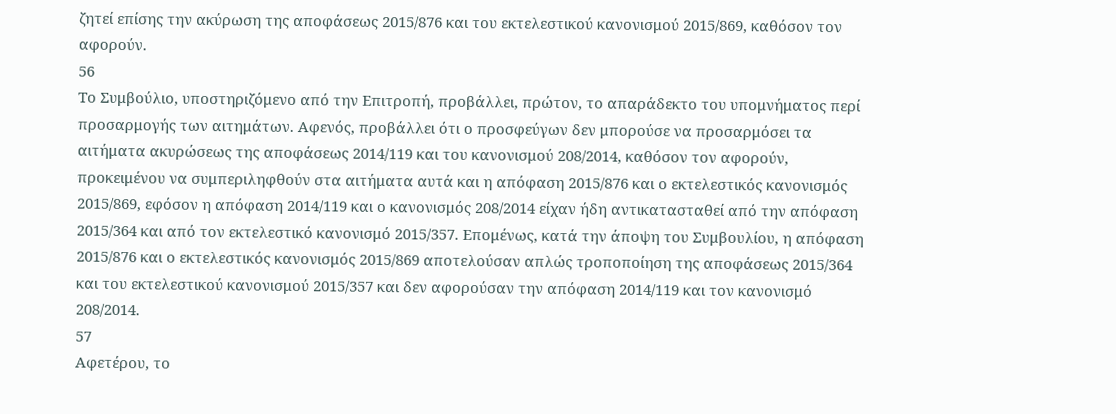ζητεί επίσης την ακύρωση της αποφάσεως 2015/876 και του εκτελεστικού κανονισμού 2015/869, καθόσον τον αφορούν.
56
Το Συμβούλιο, υποστηριζόμενο από την Επιτροπή, προβάλλει, πρώτον, το απαράδεκτο του υπομνήματος περί προσαρμογής των αιτημάτων. Αφενός, προβάλλει ότι ο προσφεύγων δεν μπορούσε να προσαρμόσει τα αιτήματα ακυρώσεως της αποφάσεως 2014/119 και του κανονισμού 208/2014, καθόσον τον αφορούν, προκειμένου να συμπεριληφθούν στα αιτήματα αυτά και η απόφαση 2015/876 και ο εκτελεστικός κανονισμός 2015/869, εφόσον η απόφαση 2014/119 και ο κανονισμός 208/2014 είχαν ήδη αντικατασταθεί από την απόφαση 2015/364 και από τον εκτελεστικό κανονισμό 2015/357. Επομένως, κατά την άποψη του Συμβουλίου, η απόφαση 2015/876 και ο εκτελεστικός κανονισμός 2015/869 αποτελούσαν απλώς τροποποίηση της αποφάσεως 2015/364 και του εκτελεστικού κανονισμού 2015/357 και δεν αφορούσαν την απόφαση 2014/119 και τον κανονισμό 208/2014.
57
Αφετέρου, το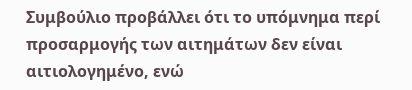Συμβούλιο προβάλλει ότι το υπόμνημα περί προσαρμογής των αιτημάτων δεν είναι αιτιολογημένο, ενώ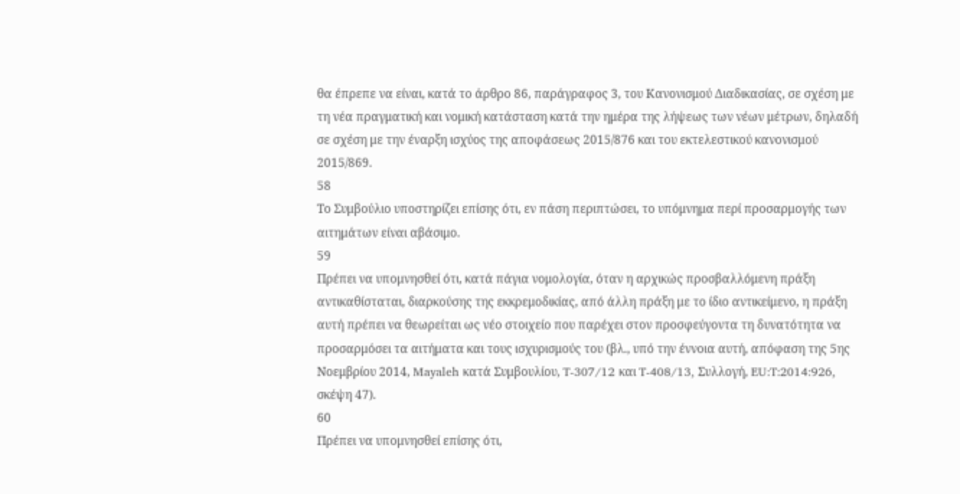θα έπρεπε να είναι, κατά το άρθρο 86, παράγραφος 3, του Κανονισμού Διαδικασίας, σε σχέση με τη νέα πραγματική και νομική κατάσταση κατά την ημέρα της λήψεως των νέων μέτρων, δηλαδή σε σχέση με την έναρξη ισχύος της αποφάσεως 2015/876 και του εκτελεστικού κανονισμού 2015/869.
58
Το Συμβούλιο υποστηρίζει επίσης ότι, εν πάση περιπτώσει, το υπόμνημα περί προσαρμογής των αιτημάτων είναι αβάσιμο.
59
Πρέπει να υπομνησθεί ότι, κατά πάγια νομολογία, όταν η αρχικώς προσβαλλόμενη πράξη αντικαθίσταται, διαρκούσης της εκκρεμοδικίας, από άλλη πράξη με το ίδιο αντικείμενο, η πράξη αυτή πρέπει να θεωρείται ως νέο στοιχείο που παρέχει στον προσφεύγοντα τη δυνατότητα να προσαρμόσει τα αιτήματα και τους ισχυρισμούς του (βλ., υπό την έννοια αυτή, απόφαση της 5ης Νοεμβρίου 2014, Mayaleh κατά Συμβουλίου, T‑307/12 και T‑408/13, Συλλογή, EU:T:2014:926, σκέψη 47).
60
Πρέπει να υπομνησθεί επίσης ότι,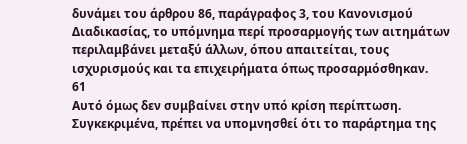δυνάμει του άρθρου 86, παράγραφος 3, του Κανονισμού Διαδικασίας, το υπόμνημα περί προσαρμογής των αιτημάτων περιλαμβάνει μεταξύ άλλων, όπου απαιτείται, τους ισχυρισμούς και τα επιχειρήματα όπως προσαρμόσθηκαν.
61
Αυτό όμως δεν συμβαίνει στην υπό κρίση περίπτωση. Συγκεκριμένα, πρέπει να υπομνησθεί ότι το παράρτημα της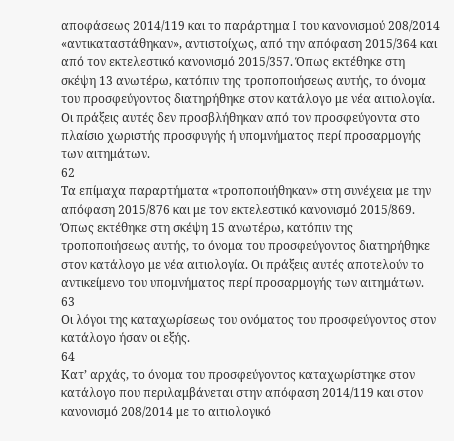αποφάσεως 2014/119 και το παράρτημα I του κανονισμού 208/2014 «αντικαταστάθηκαν», αντιστοίχως, από την απόφαση 2015/364 και από τον εκτελεστικό κανονισμό 2015/357. Όπως εκτέθηκε στη σκέψη 13 ανωτέρω, κατόπιν της τροποποιήσεως αυτής, το όνομα του προσφεύγοντος διατηρήθηκε στον κατάλογο με νέα αιτιολογία. Οι πράξεις αυτές δεν προσβλήθηκαν από τον προσφεύγοντα στο πλαίσιο χωριστής προσφυγής ή υπομνήματος περί προσαρμογής των αιτημάτων.
62
Τα επίμαχα παραρτήματα «τροποποιήθηκαν» στη συνέχεια με την απόφαση 2015/876 και με τον εκτελεστικό κανονισμό 2015/869. Όπως εκτέθηκε στη σκέψη 15 ανωτέρω, κατόπιν της τροποποιήσεως αυτής, το όνομα του προσφεύγοντος διατηρήθηκε στον κατάλογο με νέα αιτιολογία. Οι πράξεις αυτές αποτελούν το αντικείμενο του υπομνήματος περί προσαρμογής των αιτημάτων.
63
Οι λόγοι της καταχωρίσεως του ονόματος του προσφεύγοντος στον κατάλογο ήσαν οι εξής.
64
Κατ’ αρχάς, το όνομα του προσφεύγοντος καταχωρίστηκε στον κατάλογο που περιλαμβάνεται στην απόφαση 2014/119 και στον κανονισμό 208/2014 με το αιτιολογικό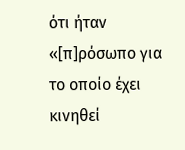ότι ήταν «[π]ρόσωπο για το οποίο έχει κινηθεί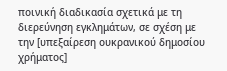ποινική διαδικασία σχετικά με τη διερεύνηση εγκλημάτων, σε σχέση με την [υπεξαίρεση ουκρανικού δημοσίου χρήματος]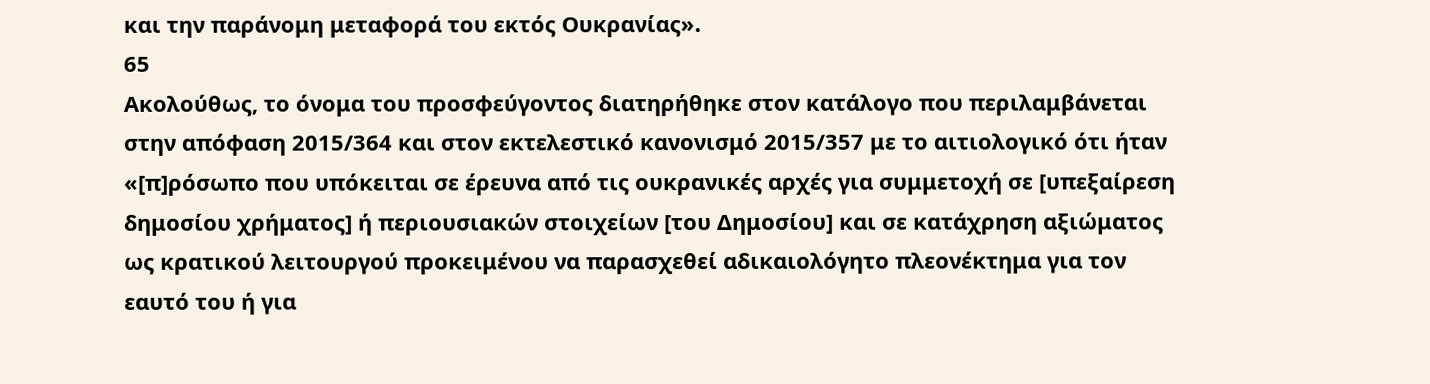και την παράνομη μεταφορά του εκτός Ουκρανίας».
65
Ακολούθως, το όνομα του προσφεύγοντος διατηρήθηκε στον κατάλογο που περιλαμβάνεται στην απόφαση 2015/364 και στον εκτελεστικό κανονισμό 2015/357 με το αιτιολογικό ότι ήταν «[π]ρόσωπο που υπόκειται σε έρευνα από τις ουκρανικές αρχές για συμμετοχή σε [υπεξαίρεση δημοσίου χρήματος] ή περιουσιακών στοιχείων [του Δημοσίου] και σε κατάχρηση αξιώματος ως κρατικού λειτουργού προκειμένου να παρασχεθεί αδικαιολόγητο πλεονέκτημα για τον εαυτό του ή για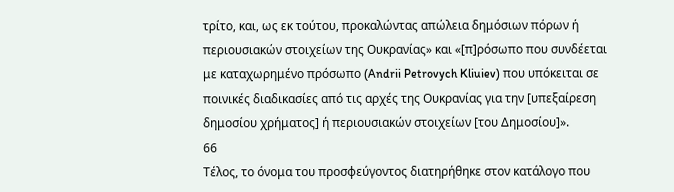τρίτο, και, ως εκ τούτου, προκαλώντας απώλεια δημόσιων πόρων ή περιουσιακών στοιχείων της Ουκρανίας» και «[π]ρόσωπο που συνδέεται με καταχωρημένο πρόσωπο (Andrii Petrovych Kliuiev) που υπόκειται σε ποινικές διαδικασίες από τις αρχές της Ουκρανίας για την [υπεξαίρεση δημοσίου χρήματος] ή περιουσιακών στοιχείων [του Δημοσίου]».
66
Τέλος, το όνομα του προσφεύγοντος διατηρήθηκε στον κατάλογο που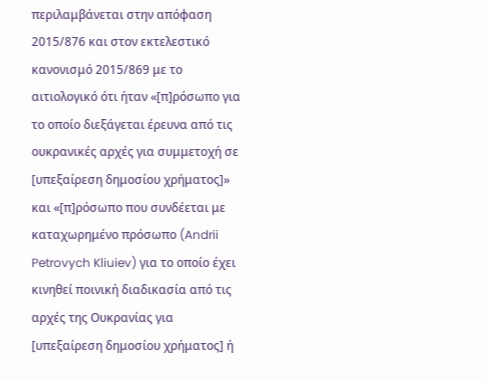περιλαμβάνεται στην απόφαση 2015/876 και στον εκτελεστικό κανονισμό 2015/869 με το αιτιολογικό ότι ήταν «[π]ρόσωπο για το οποίο διεξάγεται έρευνα από τις ουκρανικές αρχές για συμμετοχή σε [υπεξαίρεση δημοσίου χρήματος]» και «[π]ρόσωπο που συνδέεται με καταχωρημένο πρόσωπο (Andrii Petrovych Kliuiev) για το οποίο έχει κινηθεί ποινική διαδικασία από τις αρχές της Ουκρανίας για [υπεξαίρεση δημοσίου χρήματος] ή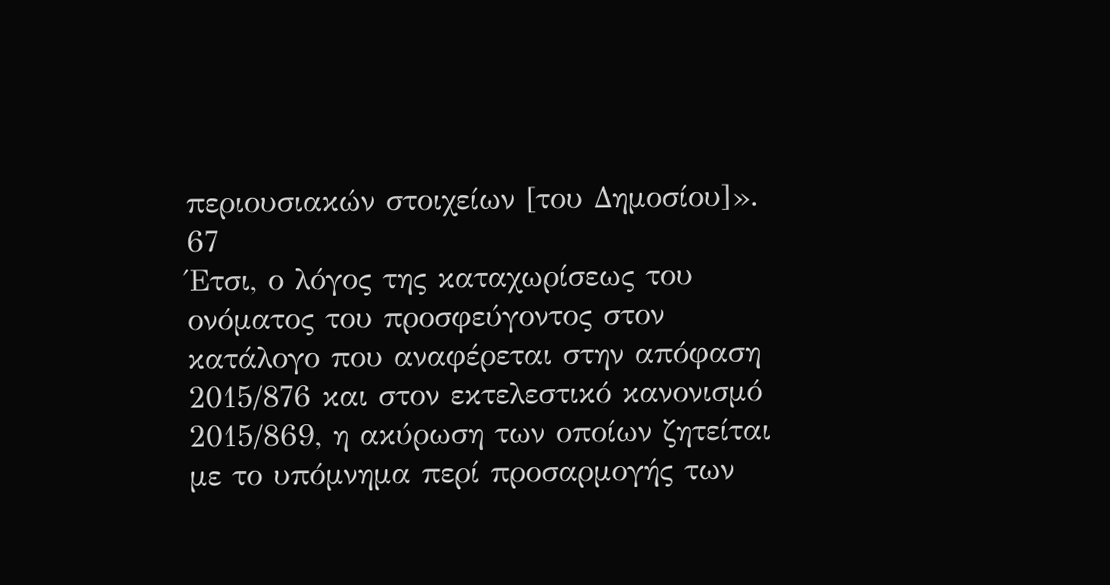περιουσιακών στοιχείων [του Δημοσίου]».
67
Έτσι, ο λόγος της καταχωρίσεως του ονόματος του προσφεύγοντος στον κατάλογο που αναφέρεται στην απόφαση 2015/876 και στον εκτελεστικό κανονισμό 2015/869, η ακύρωση των οποίων ζητείται με το υπόμνημα περί προσαρμογής των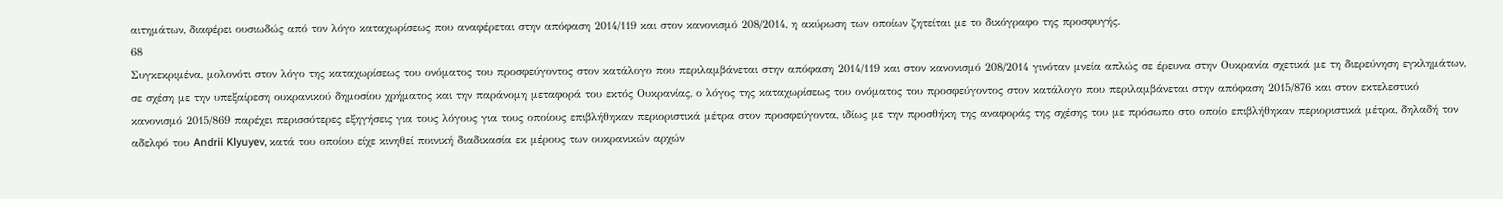αιτημάτων, διαφέρει ουσιωδώς από τον λόγο καταχωρίσεως που αναφέρεται στην απόφαση 2014/119 και στον κανονισμό 208/2014, η ακύρωση των οποίων ζητείται με το δικόγραφο της προσφυγής.
68
Συγκεκριμένα, μολονότι στον λόγο της καταχωρίσεως του ονόματος του προσφεύγοντος στον κατάλογο που περιλαμβάνεται στην απόφαση 2014/119 και στον κανονισμό 208/2014 γινόταν μνεία απλώς σε έρευνα στην Ουκρανία σχετικά με τη διερεύνηση εγκλημάτων, σε σχέση με την υπεξαίρεση ουκρανικού δημοσίου χρήματος και την παράνομη μεταφορά του εκτός Ουκρανίας, ο λόγος της καταχωρίσεως του ονόματος του προσφεύγοντος στον κατάλογο που περιλαμβάνεται στην απόφαση 2015/876 και στον εκτελεστικό κανονισμό 2015/869 παρέχει περισσότερες εξηγήσεις για τους λόγους για τους οποίους επιβλήθηκαν περιοριστικά μέτρα στον προσφεύγοντα, ιδίως με την προσθήκη της αναφοράς της σχέσης του με πρόσωπο στο οποίο επιβλήθηκαν περιοριστικά μέτρα, δηλαδή τον αδελφό του Andrii Klyuyev, κατά του οποίου είχε κινηθεί ποινική διαδικασία εκ μέρους των ουκρανικών αρχών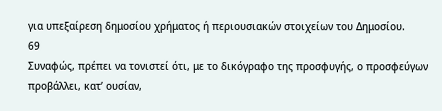για υπεξαίρεση δημοσίου χρήματος ή περιουσιακών στοιχείων του Δημοσίου.
69
Συναφώς, πρέπει να τονιστεί ότι, με το δικόγραφο της προσφυγής, ο προσφεύγων προβάλλει, κατ’ ουσίαν,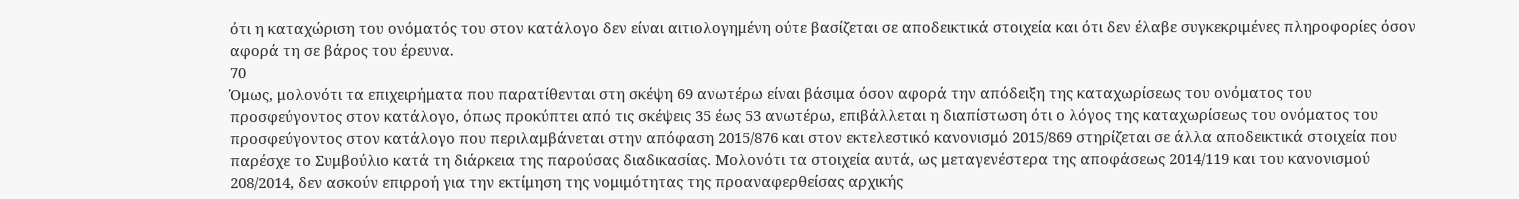ότι η καταχώριση του ονόματός του στον κατάλογο δεν είναι αιτιολογημένη ούτε βασίζεται σε αποδεικτικά στοιχεία και ότι δεν έλαβε συγκεκριμένες πληροφορίες όσον αφορά τη σε βάρος του έρευνα.
70
Όμως, μολονότι τα επιχειρήματα που παρατίθενται στη σκέψη 69 ανωτέρω είναι βάσιμα όσον αφορά την απόδειξη της καταχωρίσεως του ονόματος του προσφεύγοντος στον κατάλογο, όπως προκύπτει από τις σκέψεις 35 έως 53 ανωτέρω, επιβάλλεται η διαπίστωση ότι ο λόγος της καταχωρίσεως του ονόματος του προσφεύγοντος στον κατάλογο που περιλαμβάνεται στην απόφαση 2015/876 και στον εκτελεστικό κανονισμό 2015/869 στηρίζεται σε άλλα αποδεικτικά στοιχεία που παρέσχε το Συμβούλιο κατά τη διάρκεια της παρούσας διαδικασίας. Μολονότι τα στοιχεία αυτά, ως μεταγενέστερα της αποφάσεως 2014/119 και του κανονισμού 208/2014, δεν ασκούν επιρροή για την εκτίμηση της νομιμότητας της προαναφερθείσας αρχικής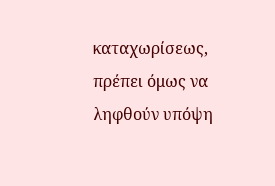καταχωρίσεως, πρέπει όμως να ληφθούν υπόψη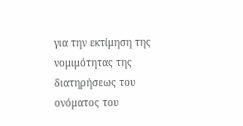για την εκτίμηση της νομιμότητας της διατηρήσεως του ονόματος του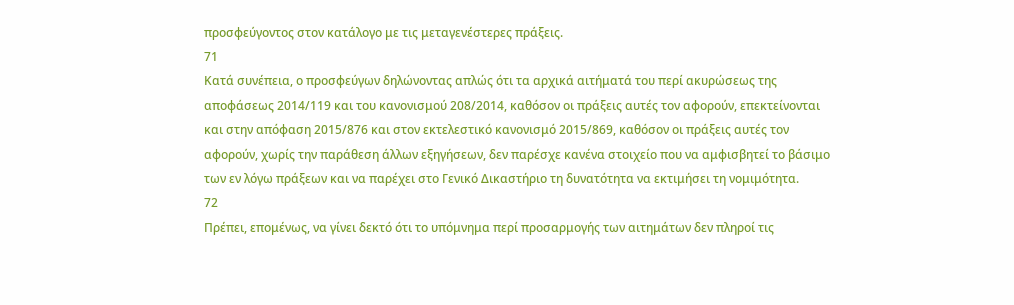προσφεύγοντος στον κατάλογο με τις μεταγενέστερες πράξεις.
71
Κατά συνέπεια, ο προσφεύγων δηλώνοντας απλώς ότι τα αρχικά αιτήματά του περί ακυρώσεως της αποφάσεως 2014/119 και του κανονισμού 208/2014, καθόσον οι πράξεις αυτές τον αφορούν, επεκτείνονται και στην απόφαση 2015/876 και στον εκτελεστικό κανονισμό 2015/869, καθόσον οι πράξεις αυτές τον αφορούν, χωρίς την παράθεση άλλων εξηγήσεων, δεν παρέσχε κανένα στοιχείο που να αμφισβητεί το βάσιμο των εν λόγω πράξεων και να παρέχει στο Γενικό Δικαστήριο τη δυνατότητα να εκτιμήσει τη νομιμότητα.
72
Πρέπει, επομένως, να γίνει δεκτό ότι το υπόμνημα περί προσαρμογής των αιτημάτων δεν πληροί τις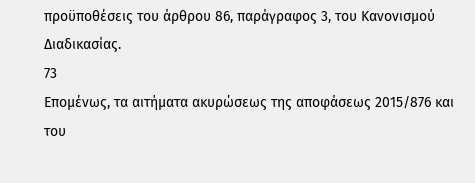προϋποθέσεις του άρθρου 86, παράγραφος 3, του Κανονισμού Διαδικασίας.
73
Επομένως, τα αιτήματα ακυρώσεως της αποφάσεως 2015/876 και του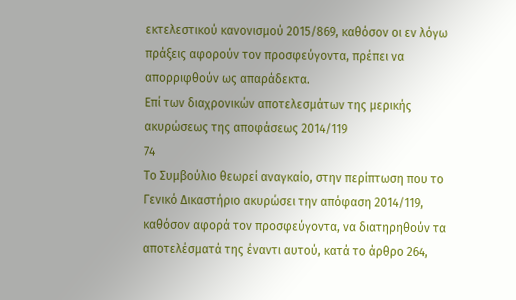εκτελεστικού κανονισμού 2015/869, καθόσον οι εν λόγω πράξεις αφορούν τον προσφεύγοντα, πρέπει να απορριφθούν ως απαράδεκτα.
Επί των διαχρονικών αποτελεσμάτων της μερικής ακυρώσεως της αποφάσεως 2014/119
74
Το Συμβούλιο θεωρεί αναγκαίο, στην περίπτωση που το Γενικό Δικαστήριο ακυρώσει την απόφαση 2014/119, καθόσον αφορά τον προσφεύγοντα, να διατηρηθούν τα αποτελέσματά της έναντι αυτού, κατά το άρθρο 264,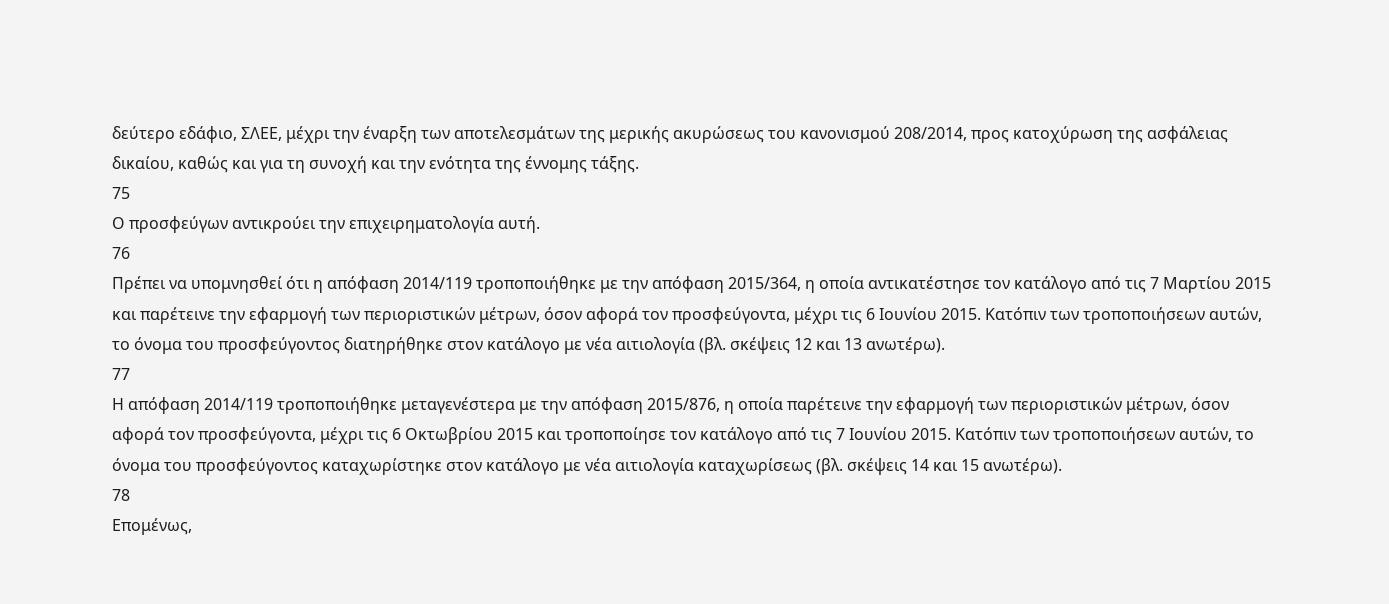δεύτερο εδάφιο, ΣΛΕΕ, μέχρι την έναρξη των αποτελεσμάτων της μερικής ακυρώσεως του κανονισμού 208/2014, προς κατοχύρωση της ασφάλειας δικαίου, καθώς και για τη συνοχή και την ενότητα της έννομης τάξης.
75
Ο προσφεύγων αντικρούει την επιχειρηματολογία αυτή.
76
Πρέπει να υπομνησθεί ότι η απόφαση 2014/119 τροποποιήθηκε με την απόφαση 2015/364, η οποία αντικατέστησε τον κατάλογο από τις 7 Μαρτίου 2015 και παρέτεινε την εφαρμογή των περιοριστικών μέτρων, όσον αφορά τον προσφεύγοντα, μέχρι τις 6 Ιουνίου 2015. Κατόπιν των τροποποιήσεων αυτών, το όνομα του προσφεύγοντος διατηρήθηκε στον κατάλογο με νέα αιτιολογία (βλ. σκέψεις 12 και 13 ανωτέρω).
77
Η απόφαση 2014/119 τροποποιήθηκε μεταγενέστερα με την απόφαση 2015/876, η οποία παρέτεινε την εφαρμογή των περιοριστικών μέτρων, όσον αφορά τον προσφεύγοντα, μέχρι τις 6 Οκτωβρίου 2015 και τροποποίησε τον κατάλογο από τις 7 Ιουνίου 2015. Κατόπιν των τροποποιήσεων αυτών, το όνομα του προσφεύγοντος καταχωρίστηκε στον κατάλογο με νέα αιτιολογία καταχωρίσεως (βλ. σκέψεις 14 και 15 ανωτέρω).
78
Επομένως,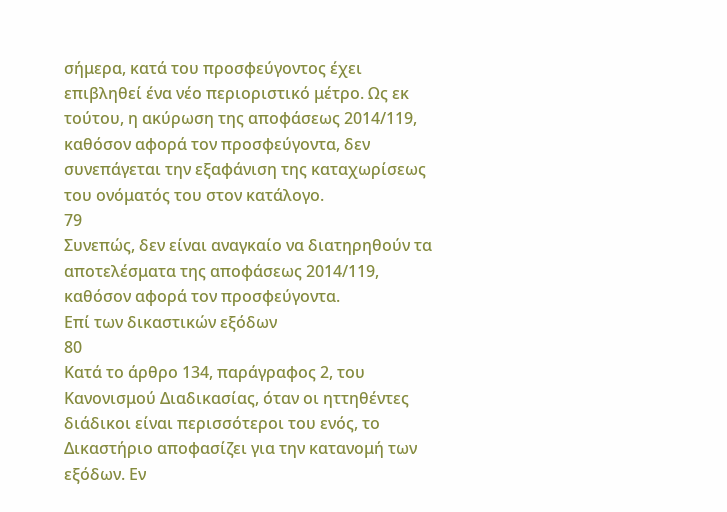σήμερα, κατά του προσφεύγοντος έχει επιβληθεί ένα νέο περιοριστικό μέτρο. Ως εκ τούτου, η ακύρωση της αποφάσεως 2014/119, καθόσον αφορά τον προσφεύγοντα, δεν συνεπάγεται την εξαφάνιση της καταχωρίσεως του ονόματός του στον κατάλογο.
79
Συνεπώς, δεν είναι αναγκαίο να διατηρηθούν τα αποτελέσματα της αποφάσεως 2014/119, καθόσον αφορά τον προσφεύγοντα.
Επί των δικαστικών εξόδων
80
Κατά το άρθρο 134, παράγραφος 2, του Κανονισμού Διαδικασίας, όταν οι ηττηθέντες διάδικοι είναι περισσότεροι του ενός, το Δικαστήριο αποφασίζει για την κατανομή των εξόδων. Εν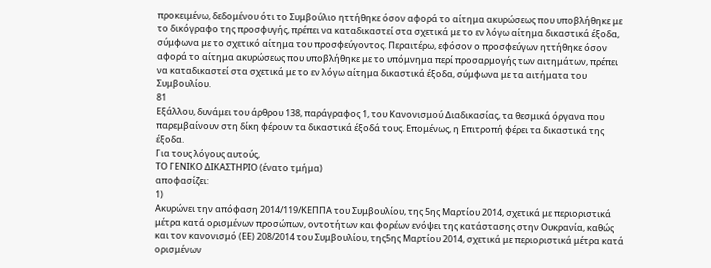προκειμένω, δεδομένου ότι το Συμβούλιο ηττήθηκε όσον αφορά το αίτημα ακυρώσεως που υποβλήθηκε με το δικόγραφο της προσφυγής, πρέπει να καταδικαστεί στα σχετικά με το εν λόγω αίτημα δικαστικά έξοδα, σύμφωνα με το σχετικό αίτημα του προσφεύγοντος. Περαιτέρω, εφόσον ο προσφεύγων ηττήθηκε όσον αφορά το αίτημα ακυρώσεως που υποβλήθηκε με το υπόμνημα περί προσαρμογής των αιτημάτων, πρέπει να καταδικαστεί στα σχετικά με το εν λόγω αίτημα δικαστικά έξοδα, σύμφωνα με τα αιτήματα του Συμβουλίου.
81
Εξάλλου, δυνάμει του άρθρου 138, παράγραφος 1, του Κανονισμού Διαδικασίας, τα θεσμικά όργανα που παρεμβαίνουν στη δίκη φέρουν τα δικαστικά έξοδά τους. Επομένως, η Επιτροπή φέρει τα δικαστικά της έξοδα.
Για τους λόγους αυτούς,
ΤΟ ΓΕΝΙΚΟ ΔΙΚΑΣΤΗΡΙΟ (ένατο τμήμα)
αποφασίζει:
1)
Ακυρώνει την απόφαση 2014/119/ΚΕΠΠΑ του Συμβουλίου, της 5ης Μαρτίου 2014, σχετικά με περιοριστικά μέτρα κατά ορισμένων προσώπων, οντοτήτων και φορέων ενόψει της κατάστασης στην Ουκρανία, καθώς και τον κανονισμό (ΕΕ) 208/2014 του Συμβουλίου, της5ης Μαρτίου 2014, σχετικά με περιοριστικά μέτρα κατά ορισμένων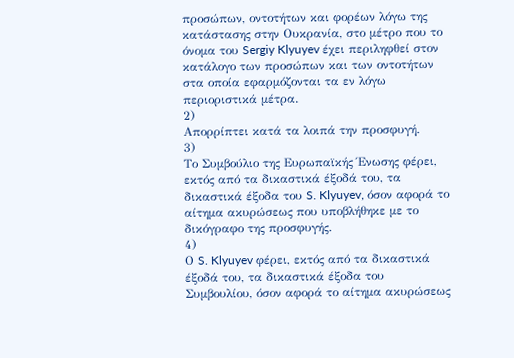προσώπων, οντοτήτων και φορέων λόγω της κατάστασης στην Ουκρανία, στο μέτρο που το όνομα του Sergiy Klyuyev έχει περιληφθεί στον κατάλογο των προσώπων και των οντοτήτων στα οποία εφαρμόζονται τα εν λόγω περιοριστικά μέτρα.
2)
Απορρίπτει κατά τα λοιπά την προσφυγή.
3)
Το Συμβούλιο της Ευρωπαϊκής Ένωσης φέρει, εκτός από τα δικαστικά έξοδά του, τα δικαστικά έξοδα του S. Klyuyev, όσον αφορά το αίτημα ακυρώσεως που υποβλήθηκε με το δικόγραφο της προσφυγής.
4)
Ο S. Klyuyev φέρει, εκτός από τα δικαστικά έξοδά του, τα δικαστικά έξοδα του Συμβουλίου, όσον αφορά το αίτημα ακυρώσεως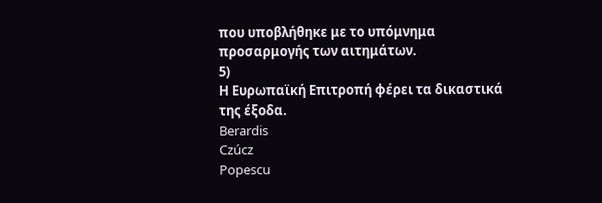που υποβλήθηκε με το υπόμνημα προσαρμογής των αιτημάτων.
5)
Η Ευρωπαϊκή Επιτροπή φέρει τα δικαστικά της έξοδα.
Berardis
Czúcz
Popescu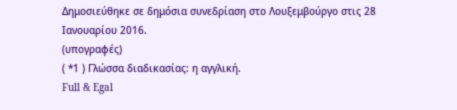Δημοσιεύθηκε σε δημόσια συνεδρίαση στο Λουξεμβούργο στις 28 Ιανουαρίου 2016.
(υπογραφές)
( *1 ) Γλώσσα διαδικασίας: η αγγλική.
Full & Egal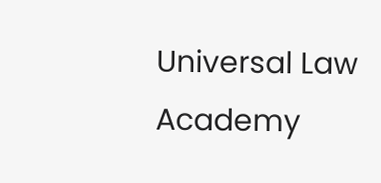Universal Law Academy